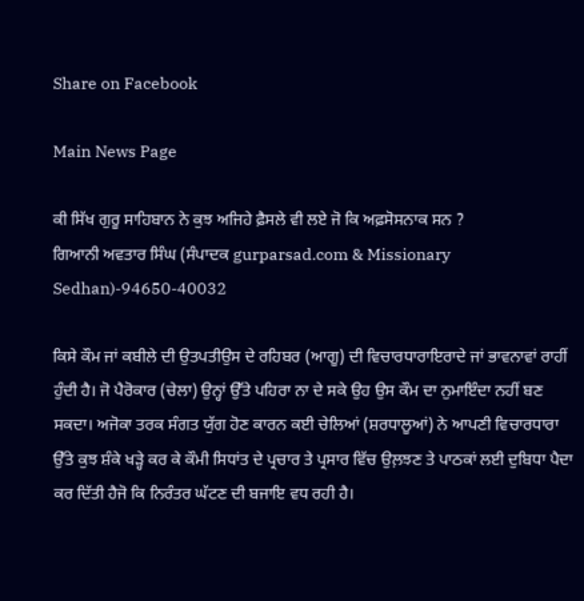Share on Facebook

Main News Page

ਕੀ ਸਿੱਖ ਗੁਰੂ ਸਾਹਿਬਾਨ ਨੇ ਕੁਝ ਅਜਿਹੇ ਫ਼ੈਸਲੇ ਵੀ ਲਏ ਜੋ ਕਿ ਅਫ਼ਸੋਸਨਾਕ ਸਨ ?
ਗਿਆਨੀ ਅਵਤਾਰ ਸਿੰਘ (ਸੰਪਾਦਕ gurparsad.com & Missionary Sedhan)-94650-40032

ਕਿਸੇ ਕੌਮ ਜਾਂ ਕਬੀਲੇ ਦੀ ਉਤਪਤੀਉਸ ਦੇ ਰਹਿਬਰ (ਆਗੂ) ਦੀ ਵਿਚਾਰਧਾਰਾਇਰਾਦੇ ਜਾਂ ਭਾਵਨਾਵਾਂ ਰਾਹੀਂ ਹੁੰਦੀ ਹੈ। ਜੋ ਪੈਰੋਕਾਰ (ਚੇਲਾ) ਉਨ੍ਹਾਂ ਉੱਤੇ ਪਹਿਰਾ ਨਾ ਦੇ ਸਕੇ ਉਹ ਉਸ ਕੌਮ ਦਾ ਨੁਮਾਇੰਦਾ ਨਹੀਂ ਬਣ ਸਕਦਾ। ਅਜੋਕਾ ਤਰਕ ਸੰਗਤ ਯੁੱਗ ਹੋਣ ਕਾਰਨ ਕਈ ਚੇਲਿਆਂ (ਸ਼ਰਧਾਲੂਆਂ) ਨੇ ਆਪਣੀ ਵਿਚਾਰਧਾਰਾ ਉੱਤੇ ਕੁਝ ਸ਼ੰਕੇ ਖੜ੍ਹੇ ਕਰ ਕੇ ਕੌਮੀ ਸਿਧਾਂਤ ਦੇ ਪ੍ਰਚਾਰ ਤੇ ਪ੍ਰਸਾਰ ਵਿੱਚ ਉਲ਼ਝਣ ਤੇ ਪਾਠਕਾਂ ਲਈ ਦੁਬਿਧਾ ਪੈਦਾ ਕਰ ਦਿੱਤੀ ਹੈਜੋ ਕਿ ਨਿਰੰਤਰ ਘੱਟਣ ਦੀ ਬਜਾਇ ਵਧ ਰਹੀ ਹੈ।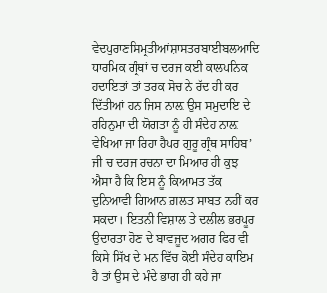ਵੇਦਪੁਰਾਣਸਿਮ੍ਰਤੀਆਂਸ਼ਾਸਤਰਬਾਈਬਲਆਦਿ ਧਾਰਮਿਕ ਗ੍ਰੰਥਾਂ ਚ ਦਰਜ ਕਈ ਕਾਲਪਨਿਕ ਹਦਾਇਤਾਂ ਤਾਂ ਤਰਕ ਸੋਚ ਨੇ ਰੱਦ ਹੀ ਕਰ ਦਿੱਤੀਆਂ ਹਨ ਜਿਸ ਨਾਲ਼ ਉਸ ਸਮੁਦਾਇ ਦੇ ਰਹਿਨੁਮਾ ਦੀ ਯੋਗਤਾ ਨੂੰ ਹੀ ਸੰਦੇਹ ਨਾਲ਼ ਵੇਖਿਆ ਜਾ ਰਿਹਾ ਹੈਪਰ ਗੁਰੂ ਗ੍ਰੰਥ ਸਾਹਿਬ’ ਜੀ ਚ ਦਰਜ ਰਚਨਾ ਦਾ ਮਿਆਰ ਹੀ ਕੁਝ ਐਸਾ ਹੈ ਕਿ ਇਸ ਨੂੰ ਕਿਆਮਤ ਤੱਕ ਦੁਨਿਆਵੀ ਗਿਆਨ ਗ਼ਲਤ ਸਾਬਤ ਨਹੀਂ ਕਰ ਸਕਦਾ। ਇਤਨੀ ਵਿਸ਼ਾਲ ਤੇ ਦਲੀਲ ਭਰਪੂਰ ਉਦਾਰਤਾ ਹੋਣ ਦੇ ਬਾਵਜੂਦ ਅਗਰ ਫਿਰ ਵੀ ਕਿਸੇ ਸਿੱਖ ਦੇ ਮਨ ਵਿੱਚ ਕੋਈ ਸੰਦੇਹ ਕਾਇਮ ਹੈ ਤਾਂ ਉਸ ਦੇ ਮੰਦੇ ਭਾਗ ਹੀ ਕਹੇ ਜਾ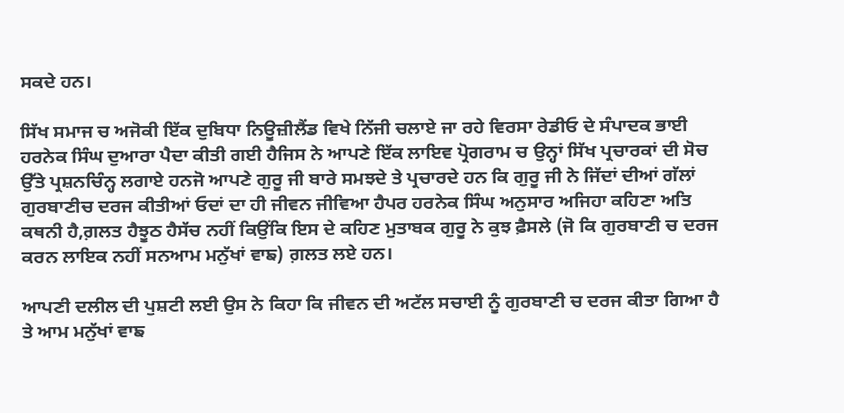ਸਕਦੇ ਹਨ।

ਸਿੱਖ ਸਮਾਜ ਚ ਅਜੋਕੀ ਇੱਕ ਦੁਬਿਧਾ ਨਿਊਜ਼ੀਲੈਂਡ ਵਿਖੇ ਨਿੱਜੀ ਚਲਾਏ ਜਾ ਰਹੇ ਵਿਰਸਾ ਰੇਡੀਓ ਦੇ ਸੰਪਾਦਕ ਭਾਈ ਹਰਨੇਕ ਸਿੰਘ ਦੁਆਰਾ ਪੈਦਾ ਕੀਤੀ ਗਈ ਹੈਜਿਸ ਨੇ ਆਪਣੇ ਇੱਕ ਲਾਇਵ ਪ੍ਰੋਗਰਾਮ ਚ ਉਨ੍ਹਾਂ ਸਿੱਖ ਪ੍ਰਚਾਰਕਾਂ ਦੀ ਸੋਚ ਉੱਤੇ ਪ੍ਰਸ਼ਨਚਿੰਨ੍ਹ ਲਗਾਏ ਹਨਜੋ ਆਪਣੇ ਗੁਰੂ ਜੀ ਬਾਰੇ ਸਮਝਦੇ ਤੇ ਪ੍ਰਚਾਰਦੇ ਹਨ ਕਿ ਗੁਰੂ ਜੀ ਨੇ ਜਿੱਦਾਂ ਦੀਆਂ ਗੱਲਾਂ ਗੁਰਬਾਣੀਚ ਦਰਜ ਕੀਤੀਆਂ ਓਦਾਂ ਦਾ ਹੀ ਜੀਵਨ ਜੀਵਿਆ ਹੈਪਰ ਹਰਨੇਕ ਸਿੰਘ ਅਨੁਸਾਰ ਅਜਿਹਾ ਕਹਿਣਾ ਅਤਿ ਕਥਨੀ ਹੈ,ਗ਼ਲਤ ਹੈਝੂਠ ਹੈਸੱਚ ਨਹੀਂ ਕਿਉਂਕਿ ਇਸ ਦੇ ਕਹਿਣ ਮੁਤਾਬਕ ਗੁਰੂ ਨੇ ਕੁਝ ਫ਼ੈਸਲੇ (ਜੋ ਕਿ ਗੁਰਬਾਣੀ ਚ ਦਰਜ ਕਰਨ ਲਾਇਕ ਨਹੀਂ ਸਨਆਮ ਮਨੁੱਖਾਂ ਵਾਙ) ਗ਼ਲਤ ਲਏ ਹਨ।

ਆਪਣੀ ਦਲੀਲ ਦੀ ਪੁਸ਼ਟੀ ਲਈ ਉਸ ਨੇ ਕਿਹਾ ਕਿ ਜੀਵਨ ਦੀ ਅਟੱਲ ਸਚਾਈ ਨੂੰ ਗੁਰਬਾਣੀ ਚ ਦਰਜ ਕੀਤਾ ਗਿਆ ਹੈ ਤੇ ਆਮ ਮਨੁੱਖਾਂ ਵਾਙ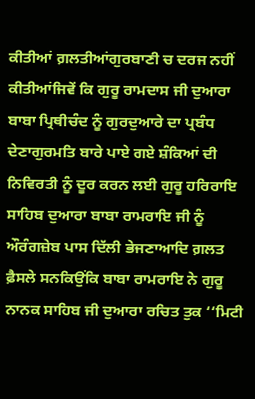ਕੀਤੀਆਂ ਗ਼ਲਤੀਆਂਗੁਰਬਾਣੀ ਚ ਦਰਜ ਨਹੀਂ ਕੀਤੀਆਂਜਿਵੇਂ ਕਿ ਗੁਰੂ ਰਾਮਦਾਸ ਜੀ ਦੁਆਰਾ ਬਾਬਾ ਪ੍ਰਿਥੀਚੰਦ ਨੂੰ ਗੁਰਦੁਆਰੇ ਦਾ ਪ੍ਰਬੰਧ ਦੇਣਾਗੁਰਮਤਿ ਬਾਰੇ ਪਾਏ ਗਏ ਸ਼ੰਕਿਆਂ ਦੀ ਨਿਵਿਰਤੀ ਨੂੰ ਦੂਰ ਕਰਨ ਲਈ ਗੁਰੂ ਹਰਿਰਾਇ ਸਾਹਿਬ ਦੁਆਰਾ ਬਾਬਾ ਰਾਮਰਾਇ ਜੀ ਨੂੰ ਔਰੰਗਜ਼ੇਬ ਪਾਸ ਦਿੱਲੀ ਭੇਜਣਾਆਦਿ ਗ਼ਲਤ ਫ਼ੈਸਲੇ ਸਨਕਿਉਂਕਿ ਬਾਬਾ ਰਾਮਰਾਇ ਨੇ ਗੁਰੂ ਨਾਨਕ ਸਾਹਿਬ ਜੀ ਦੁਆਰਾ ਰਚਿਤ ਤੁਕ ‘‘ਮਿਟੀ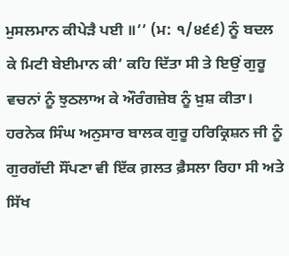ਮੁਸਲਮਾਨ ਕੀਪੇੜੈ ਪਈ ॥’’ (ਮ: ੧/੪੬੬) ਨੂੰ ਬਦਲ ਕੇ ਮਿਟੀ ਬੇਈਮਾਨ ਕੀ’ ਕਹਿ ਦਿੱਤਾ ਸੀ ਤੇ ਇਉਂ ਗੁਰੂ ਵਚਨਾਂ ਨੂੰ ਝੁਠਲਾਅ ਕੇ ਔਰੰਗਜ਼ੇਬ ਨੂੰ ਖ਼ੁਸ਼ ਕੀਤਾ। ਹਰਨੇਕ ਸਿੰਘ ਅਨੁਸਾਰ ਬਾਲਕ ਗੁਰੂ ਹਰਿਕ੍ਰਿਸ਼ਨ ਜੀ ਨੂੰ ਗੁਰਗੱਦੀ ਸੌਂਪਣਾ ਵੀ ਇੱਕ ਗ਼ਲਤ ਫ਼ੈਸਲਾ ਰਿਹਾ ਸੀ ਅਤੇ ਸਿੱਖ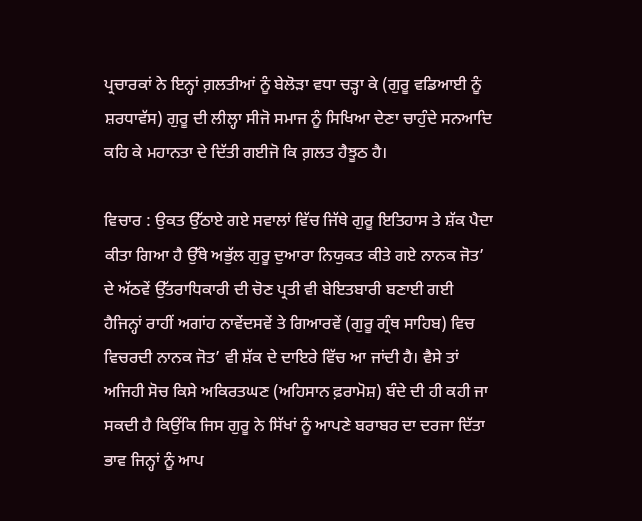ਪ੍ਰਚਾਰਕਾਂ ਨੇ ਇਨ੍ਹਾਂ ਗ਼ਲਤੀਆਂ ਨੂੰ ਬੇਲੋੜਾ ਵਧਾ ਚੜ੍ਹਾ ਕੇ (ਗੁਰੂ ਵਡਿਆਈ ਨੂੰ ਸ਼ਰਧਾਵੱਸ) ਗੁਰੂ ਦੀ ਲੀਲ੍ਹਾ ਸੀਜੋ ਸਮਾਜ ਨੂੰ ਸਿਖਿਆ ਦੇਣਾ ਚਾਹੁੰਦੇ ਸਨਆਦਿ ਕਹਿ ਕੇ ਮਹਾਨਤਾ ਦੇ ਦਿੱਤੀ ਗਈਜੋ ਕਿ ਗ਼ਲਤ ਹੈਝੂਠ ਹੈ।

ਵਿਚਾਰ : ਉਕਤ ਉੱਠਾਏ ਗਏ ਸਵਾਲਾਂ ਵਿੱਚ ਜਿੱਥੇ ਗੁਰੂ ਇਤਿਹਾਸ ਤੇ ਸ਼ੱਕ ਪੈਦਾ ਕੀਤਾ ਗਿਆ ਹੈ ਉੱਥੇ ਅਭੁੱਲ ਗੁਰੂ ਦੁਆਰਾ ਨਿਯੁਕਤ ਕੀਤੇ ਗਏ ਨਾਨਕ ਜੋਤ’ ਦੇ ਅੱਠਵੇਂ ਉੱਤਰਾਧਿਕਾਰੀ ਦੀ ਚੋਣ ਪ੍ਰਤੀ ਵੀ ਬੇਇਤਬਾਰੀ ਬਣਾਈ ਗਈ ਹੈਜਿਨ੍ਹਾਂ ਰਾਹੀਂ ਅਗਾਂਹ ਨਾਵੇਂਦਸਵੇਂ ਤੇ ਗਿਆਰਵੇਂ (ਗੁਰੂ ਗ੍ਰੰਥ ਸਾਹਿਬ) ਵਿਚ ਵਿਚਰਦੀ ਨਾਨਕ ਜੋਤ’ ਵੀ ਸ਼ੱਕ ਦੇ ਦਾਇਰੇ ਵਿੱਚ ਆ ਜਾਂਦੀ ਹੈ। ਵੈਸੇ ਤਾਂ ਅਜਿਹੀ ਸੋਚ ਕਿਸੇ ਅਕਿਰਤਘਣ (ਅਹਿਸਾਨ ਫ਼ਰਾਮੋਸ਼) ਬੰਦੇ ਦੀ ਹੀ ਕਹੀ ਜਾ ਸਕਦੀ ਹੈ ਕਿਉਂਕਿ ਜਿਸ ਗੁਰੂ ਨੇ ਸਿੱਖਾਂ ਨੂੰ ਆਪਣੇ ਬਰਾਬਰ ਦਾ ਦਰਜਾ ਦਿੱਤਾ ਭਾਵ ਜਿਨ੍ਹਾਂ ਨੂੰ ਆਪ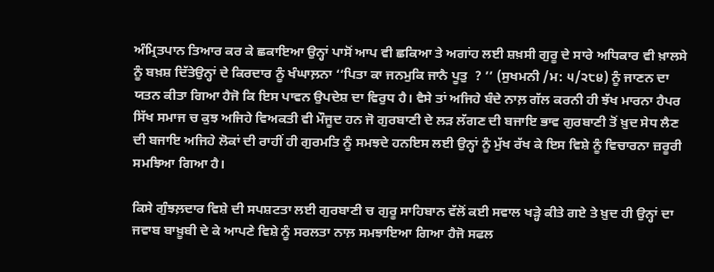ਅੰਮ੍ਰਿਤਪਾਨ ਤਿਆਰ ਕਰ ਕੇ ਛਕਾਇਆ ਉਨ੍ਹਾਂ ਪਾਸੋਂ ਆਪ ਵੀ ਛਕਿਆ ਤੇ ਅਗਾਂਹ ਲਈ ਸ਼ਖ਼ਸੀ ਗੁਰੂ ਦੇ ਸਾਰੇ ਅਧਿਕਾਰ ਵੀ ਖ਼ਾਲਸੇ ਨੂੰ ਬਖ਼ਸ਼ ਦਿੱਤੇਉਨ੍ਹਾਂ ਦੇ ਕਿਰਦਾਰ ਨੂੰ ਖੰਘਾਲ਼ਨਾ ‘‘ਪਿਤਾ ਕਾ ਜਨਮੁਕਿ ਜਾਨੈ ਪੂਤੁ  ? ’’ (ਸੁਖਮਨੀ /ਮ: ੫/੨੮੪) ਨੂੰ ਜਾਣਨ ਦਾ ਯਤਨ ਕੀਤਾ ਗਿਆ ਹੈਜੋ ਕਿ ਇਸ ਪਾਵਨ ਉਪਦੇਸ਼ ਦਾ ਵਿਰੁਧ ਹੈ। ਵੈਸੇ ਤਾਂ ਅਜਿਹੇ ਬੰਦੇ ਨਾਲ਼ ਗੱਲ ਕਰਨੀ ਹੀ ਝੱਖ ਮਾਰਨਾ ਹੈਪਰ ਸਿੱਖ ਸਮਾਜ ਚ ਕੁਝ ਅਜਿਹੇ ਵਿਅਕਤੀ ਵੀ ਮੌਜੂਦ ਹਨ ਜੋ ਗੁਰਬਾਣੀ ਦੇ ਲੜ ਲੱਗਣ ਦੀ ਬਜਾਇ ਭਾਵ ਗੁਰਬਾਣੀ ਤੋਂ ਖ਼ੁਦ ਸੇਧ ਲੈਣ ਦੀ ਬਜਾਇ ਅਜਿਹੇ ਲੋਕਾਂ ਦੀ ਰਾਹੀਂ ਹੀ ਗੁਰਮਤਿ ਨੂੰ ਸਮਝਦੇ ਹਨਇਸ ਲਈ ਉਨ੍ਹਾਂ ਨੂੰ ਮੁੱਖ ਰੱਖ ਕੇ ਇਸ ਵਿਸ਼ੇ ਨੂੰ ਵਿਚਾਰਨਾ ਜ਼ਰੂਰੀ ਸਮਝਿਆ ਗਿਆ ਹੈ।

ਕਿਸੇ ਗੁੰਝਲ਼ਦਾਰ ਵਿਸ਼ੇ ਦੀ ਸਪਸ਼ਟਤਾ ਲਈ ਗੁਰਬਾਣੀ ਚ ਗੁਰੂ ਸਾਹਿਬਾਨ ਵੱਲੋਂ ਕਈ ਸਵਾਲ ਖੜ੍ਹੇ ਕੀਤੇ ਗਏ ਤੇ ਖ਼ੁਦ ਹੀ ਉਨ੍ਹਾਂ ਦਾ ਜਵਾਬ ਬਾਖ਼ੂਬੀ ਦੇ ਕੇ ਆਪਣੇ ਵਿਸ਼ੇ ਨੂੰ ਸਰਲਤਾ ਨਾਲ਼ ਸਮਝਾਇਆ ਗਿਆ ਹੈਜੋ ਸਫਲ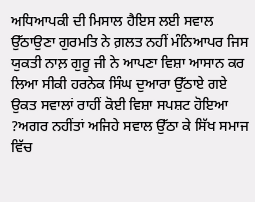ਅਧਿਆਪਕੀ ਦੀ ਮਿਸਾਲ ਹੈਇਸ ਲਈ ਸਵਾਲ ਉੱਠਾਉਣਾ ਗੁਰਮਤਿ ਨੇ ਗ਼ਲਤ ਨਹੀਂ ਮੰਨਿਆਪਰ ਜਿਸ ਯੁਕਤੀ ਨਾਲ਼ ਗੁਰੂ ਜੀ ਨੇ ਆਪਣਾ ਵਿਸ਼ਾ ਆਸਾਨ ਕਰ ਲਿਆ ਸੀਕੀ ਹਰਨੇਕ ਸਿੰਘ ਦੁਆਰਾ ਉੱਠਾਏ ਗਏ ਉਕਤ ਸਵਾਲਾਂ ਰਾਹੀਂ ਕੋਈ ਵਿਸ਼ਾ ਸਪਸ਼ਟ ਹੋਇਆ ?ਅਗਰ ਨਹੀਂਤਾਂ ਅਜਿਹੇ ਸਵਾਲ ਉੱਠਾ ਕੇ ਸਿੱਖ ਸਮਾਜ ਵਿੱਚ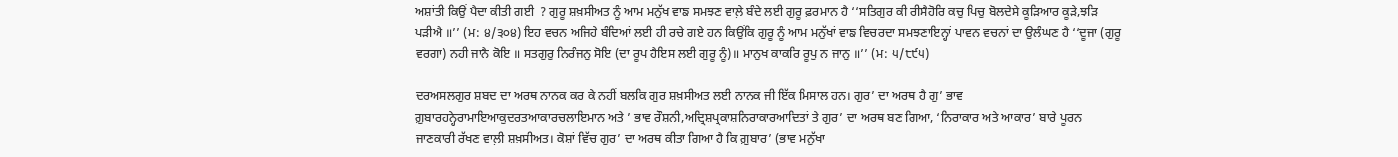ਅਸ਼ਾਂਤੀ ਕਿਉਂ ਪੈਦਾ ਕੀਤੀ ਗਈ  ? ਗੁਰੂ ਸ਼ਖ਼ਸੀਅਤ ਨੂੰ ਆਮ ਮਨੁੱਖ ਵਾਙ ਸਮਝਣ ਵਾਲ਼ੇ ਬੰਦੇ ਲਈ ਗੁਰੂ ਫ਼ਰਮਾਨ ਹੈ ‘‘ਸਤਿਗੁਰ ਕੀ ਰੀਸੈਹੋਰਿ ਕਚੁ ਪਿਚੁ ਬੋਲਦੇਸੇ ਕੂੜਿਆਰ ਕੂੜੇ,ਝੜਿ ਪੜੀਐ ॥’’ (ਮ: ੪/੩੦੪) ਇਹ ਵਚਨ ਅਜਿਹੇ ਬੰਦਿਆਂ ਲਈ ਹੀ ਰਚੇ ਗਏ ਹਨ ਕਿਉਂਕਿ ਗੁਰੂ ਨੂੰ ਆਮ ਮਨੁੱਖਾਂ ਵਾਙ ਵਿਚਰਦਾ ਸਮਝਣਾਇਨ੍ਹਾਂ ਪਾਵਨ ਵਚਨਾਂ ਦਾ ਉਲੰਘਣ ਹੈ ‘‘ਦੂਜਾ (ਗੁਰੂ ਵਰਗਾ) ਨਹੀ ਜਾਨੈ ਕੋਇ ॥ ਸਤਗੁਰੁ ਨਿਰੰਜਨੁ ਸੋਇ (ਦਾ ਰੂਪ ਹੈਇਸ ਲਈ ਗੁਰੂ ਨੂੰ)॥ ਮਾਨੁਖ ਕਾਕਰਿ ਰੂਪੁ ਨ ਜਾਨੁ ॥’’ (ਮ: ੫/੮੯੫)

ਦਰਅਸਲਗੁਰ ਸ਼ਬਦ ਦਾ ਅਰਥ ਨਾਨਕ ਕਰ ਕੇ ਨਹੀਂ ਬਲਕਿ ਗੁਰ ਸ਼ਖ਼ਸੀਅਤ ਲਈ ਨਾਨਕ ਜੀ ਇੱਕ ਮਿਸਾਲ ਹਨ। ਗੁਰ’ ਦਾ ਅਰਥ ਹੈ ਗੁ’ ਭਾਵ ਗ਼ੁਬਾਰਹਨ੍ਹੇਰਾਮਾਇਆਕੁਦਰਤਆਕਾਰਚਲਾਇਮਾਨ ਅਤੇ ’ ਭਾਵ ਰੌਸ਼ਨੀ,ਅਦ੍ਰਿਸ਼ਪ੍ਰਕਾਸ਼ਨਿਰਾਕਾਰਆਦਿਤਾਂ ਤੇ ਗੁਰ’ ਦਾ ਅਰਥ ਬਣ ਗਿਆ, ‘ਨਿਰਾਕਾਰ ਅਤੇ ਆਕਾਰ’ ਬਾਰੇ ਪੂਰਨ ਜਾਣਕਾਰੀ ਰੱਖਣ ਵਾਲ਼ੀ ਸ਼ਖ਼ਸੀਅਤ। ਕੋਸ਼ਾਂ ਵਿੱਚ ਗੁਰ’ ਦਾ ਅਰਥ ਕੀਤਾ ਗਿਆ ਹੈ ਕਿ ਗ਼ੁਬਾਰ’ (ਭਾਵ ਮਨੁੱਖਾ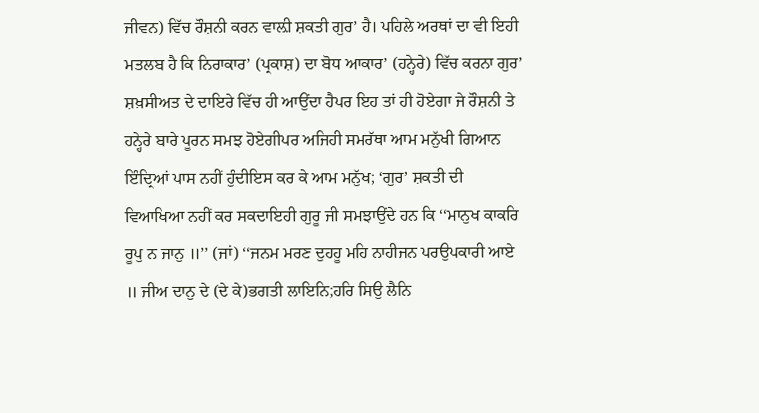ਜੀਵਨ) ਵਿੱਚ ਰੌਸ਼ਨੀ ਕਰਨ ਵਾਲ਼ੀ ਸ਼ਕਤੀ ਗੁਰ’ ਹੈ। ਪਹਿਲੇ ਅਰਥਾਂ ਦਾ ਵੀ ਇਹੀ ਮਤਲਬ ਹੈ ਕਿ ਨਿਰਾਕਾਰ’ (ਪ੍ਰਕਾਸ਼) ਦਾ ਬੋਧ ਆਕਾਰ’ (ਹਨ੍ਹੇਰੇ) ਵਿੱਚ ਕਰਨਾ ਗੁਰ’ ਸ਼ਖ਼ਸੀਅਤ ਦੇ ਦਾਇਰੇ ਵਿੱਚ ਹੀ ਆਉਂਦਾ ਹੈਪਰ ਇਹ ਤਾਂ ਹੀ ਹੋਏਗਾ ਜੇ ਰੌਸ਼ਨੀ ਤੇ ਹਨ੍ਹੇਰੇ ਬਾਰੇ ਪੂਰਨ ਸਮਝ ਹੋਏਗੀਪਰ ਅਜਿਹੀ ਸਮਰੱਥਾ ਆਮ ਮਨੁੱਖੀ ਗਿਆਨ ਇੰਦ੍ਰਿਆਂ ਪਾਸ ਨਹੀਂ ਹੁੰਦੀਇਸ ਕਰ ਕੇ ਆਮ ਮਨੁੱਖ; ‘ਗੁਰ’ ਸ਼ਕਤੀ ਦੀ ਵਿਆਖਿਆ ਨਹੀਂ ਕਰ ਸਕਦਾਇਹੀ ਗੁਰੂ ਜੀ ਸਮਝਾਉਂਦੇ ਹਨ ਕਿ ‘‘ਮਾਨੁਖ ਕਾਕਰਿ ਰੂਪੁ ਨ ਜਾਨੁ ॥’’ (ਜਾਂ) ‘‘ਜਨਮ ਮਰਣ ਦੁਹਹੂ ਮਹਿ ਨਾਹੀਜਨ ਪਰਉਪਕਾਰੀ ਆਏ ॥ ਜੀਅ ਦਾਨੁ ਦੇ (ਦੇ ਕੇ)ਭਗਤੀ ਲਾਇਨਿ;ਹਰਿ ਸਿਉ ਲੈਨਿ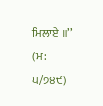ਮਿਲਾਏ ॥’’ (ਮ: ੫/੭੪੯)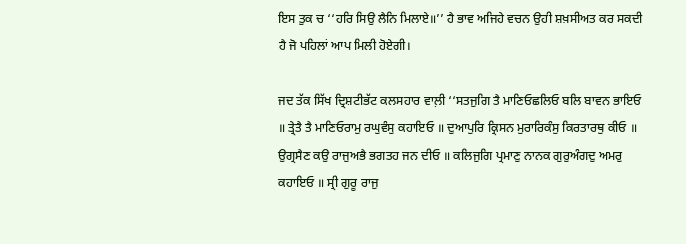ਇਸ ਤੁਕ ਚ ‘‘ਹਰਿ ਸਿਉ ਲੈਨਿ ਮਿਲਾਏ॥’’ ਹੈ ਭਾਵ ਅਜਿਹੇ ਵਚਨ ਉਹੀ ਸ਼ਖ਼ਸੀਅਤ ਕਰ ਸਕਦੀ ਹੈ ਜੋ ਪਹਿਲਾਂ ਆਪ ਮਿਲੀ ਹੋਏਗੀ।

ਜਦ ਤੱਕ ਸਿੱਖ ਦ੍ਰਿਸ਼ਟੀਭੱਟ ਕਲਸਹਾਰ ਵਾਲ਼ੀ ‘‘ਸਤਜੁਗਿ ਤੈ ਮਾਣਿਓਛਲਿਓ ਬਲਿ ਬਾਵਨ ਭਾਇਓ ॥ ਤ੍ਰੇਤੈ ਤੈ ਮਾਣਿਓਰਾਮੁ ਰਘੁਵੰਸੁ ਕਹਾਇਓ ॥ ਦੁਆਪੁਰਿ ਕ੍ਰਿਸਨ ਮੁਰਾਰਿਕੰਸੁ ਕਿਰਤਾਰਥੁ ਕੀਓ ॥ ਉਗ੍ਰਸੈਣ ਕਉ ਰਾਜੁਅਭੈ ਭਗਤਹ ਜਨ ਦੀਓ ॥ ਕਲਿਜੁਗਿ ਪ੍ਰਮਾਣੁ ਨਾਨਕ ਗੁਰੁਅੰਗਦੁ ਅਮਰੁ ਕਹਾਇਓ ॥ ਸ੍ਰੀ ਗੁਰੂ ਰਾਜੁ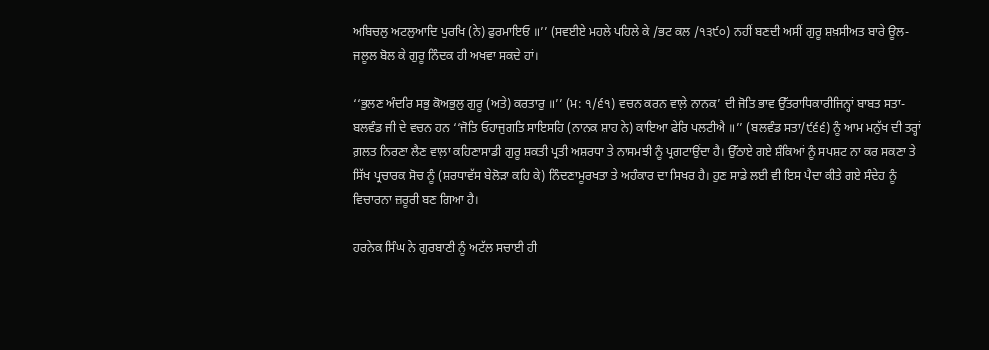ਅਬਿਚਲੁ ਅਟਲੁਆਦਿ ਪੁਰਖਿ (ਨੇ) ਫੁਰਮਾਇਓ ॥’’ (ਸਵਈਏ ਮਹਲੇ ਪਹਿਲੇ ਕੇ /ਭਟ ਕਲ /੧੩੯੦) ਨਹੀਂ ਬਣਦੀ ਅਸੀਂ ਗੁਰੂ ਸ਼ਖ਼ਸੀਅਤ ਬਾਰੇ ਊਲ-ਜਲੂਲ ਬੋਲ ਕੇ ਗੁਰੂ ਨਿੰਦਕ ਹੀ ਅਖਵਾ ਸਕਦੇ ਹਾਂ।

‘‘ਭੁਲਣ ਅੰਦਰਿ ਸਭੁ ਕੋਅਭੁਲੁ ਗੁਰੂ (ਅਤੇ) ਕਰਤਾਰੁ ॥’’ (ਮ: ੧/੬੧) ਵਚਨ ਕਰਨ ਵਾਲ਼ੇ ਨਾਨਕ’ ਦੀ ਜੋਤਿ ਭਾਵ ਉੱਤਰਾਧਿਕਾਰੀਜਿਨ੍ਹਾਂ ਬਾਬਤ ਸਤਾ-ਬਲਵੰਡ ਜੀ ਦੇ ਵਚਨ ਹਨ ‘‘ਜੋਤਿ ਓਹਾਜੁਗਤਿ ਸਾਇਸਹਿ (ਨਾਨਕ ਸ਼ਾਹ ਨੇ) ਕਾਇਆ ਫੇਰਿ ਪਲਟੀਐ ॥’’ (ਬਲਵੰਡ ਸਤਾ/੯੬੬) ਨੂੰ ਆਮ ਮਨੁੱਖ ਦੀ ਤਰ੍ਹਾਂ ਗ਼ਲਤ ਨਿਰਣਾ ਲੈਣ ਵਾਲ਼ਾ ਕਹਿਣਾਸਾਡੀ ਗੁਰੂ ਸ਼ਕਤੀ ਪ੍ਰਤੀ ਅਸ਼ਰਧਾ ਤੇ ਨਾਸਮਝੀ ਨੂੰ ਪ੍ਰਗਟਾਉਂਦਾ ਹੈ। ਉੱਠਾਏ ਗਏ ਸ਼ੰਕਿਆਂ ਨੂੰ ਸਪਸ਼ਟ ਨਾ ਕਰ ਸਕਣਾ ਤੇ ਸਿੱਖ ਪ੍ਰਚਾਰਕ ਸੋਚ ਨੂੰ (ਸ਼ਰਧਾਵੱਸ ਬੇਲੋੜਾ ਕਹਿ ਕੇ) ਨਿੰਦਣਾਮੂਰਖਤਾ ਤੇ ਅਹੰਕਾਰ ਦਾ ਸਿਖਰ ਹੈ। ਹੁਣ ਸਾਡੇ ਲਈ ਵੀ ਇਸ ਪੈਦਾ ਕੀਤੇ ਗਏ ਸੰਦੇਹ ਨੂੰ ਵਿਚਾਰਨਾ ਜ਼ਰੂਰੀ ਬਣ ਗਿਆ ਹੈ।

ਹਰਨੇਕ ਸਿੰਘ ਨੇ ਗੁਰਬਾਣੀ ਨੂੰ ਅਟੱਲ ਸਚਾਈ ਹੀ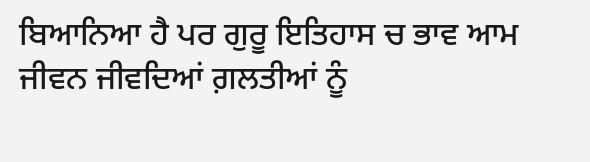ਬਿਆਨਿਆ ਹੈ ਪਰ ਗੁਰੂ ਇਤਿਹਾਸ ਚ ਭਾਵ ਆਮ ਜੀਵਨ ਜੀਵਦਿਆਂ ਗ਼ਲਤੀਆਂ ਨੂੰ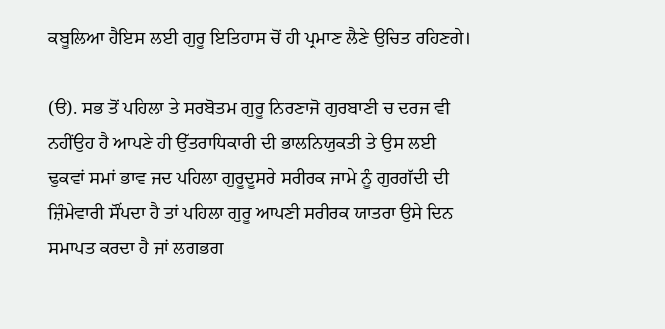ਕਬੂਲਿਆ ਹੈਇਸ ਲਈ ਗੁਰੂ ਇਤਿਹਾਸ ਚੋਂ ਹੀ ਪ੍ਰਮਾਣ ਲੈਣੇ ਉਚਿਤ ਰਹਿਣਗੇ।

(ੳ). ਸਭ ਤੋਂ ਪਹਿਲਾ ਤੇ ਸਰਬੋਤਮ ਗੁਰੂ ਨਿਰਣਾਜੋ ਗੁਰਬਾਣੀ ਚ ਦਰਜ ਵੀ ਨਹੀਂਉਹ ਹੈ ਆਪਣੇ ਹੀ ਉੱਤਰਾਧਿਕਾਰੀ ਦੀ ਭਾਲਨਿਯੁਕਤੀ ਤੇ ਉਸ ਲਈ ਢੁਕਵਾਂ ਸਮਾਂ ਭਾਵ ਜਦ ਪਹਿਲਾ ਗੁਰੂਦੂਸਰੇ ਸਰੀਰਕ ਜਾਮੇ ਨੂੰ ਗੁਰਗੱਦੀ ਦੀ ਜ਼ਿੰਮੇਵਾਰੀ ਸੌਂਪਦਾ ਹੈ ਤਾਂ ਪਹਿਲਾ ਗੁਰੂ ਆਪਣੀ ਸਰੀਰਕ ਯਾਤਰਾ ਉਸੇ ਦਿਨ ਸਮਾਪਤ ਕਰਦਾ ਹੈ ਜਾਂ ਲਗਭਗ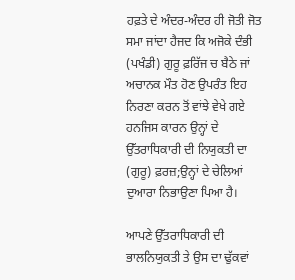ਹਫ਼ਤੇ ਦੇ ਅੰਦਰ-ਅੰਦਰ ਹੀ ਜੋਤੀ ਜੋਤ ਸਮਾ ਜਾਂਦਾ ਹੈਜਦ ਕਿ ਅਜੋਕੇ ਦੰਭੀ (ਪਖੰਡੀ) ਗੁਰੂ ਫ਼ਰਿੱਜ ਚ ਬੈਠੇ ਜਾਂ ਅਚਾਨਕ ਮੌਤ ਹੋਣ ਉਪਰੰਤ ਇਹ ਨਿਰਣਾ ਕਰਨ ਤੋਂ ਵਾਂਝੇ ਵੇਖੇ ਗਏ ਹਨਜਿਸ ਕਾਰਨ ਉਨ੍ਹਾਂ ਦੇ ਉੱਤਰਾਧਿਕਾਰੀ ਦੀ ਨਿਯੁਕਤੀ ਦਾ (ਗੁਰੂ) ਫ਼ਰਜ਼;ਉਨ੍ਹਾਂ ਦੇ ਚੇਲਿਆਂ ਦੁਆਰਾ ਨਿਭਾਉਣਾ ਪਿਆ ਹੈ।

ਆਪਣੇ ਉੱਤਰਾਧਿਕਾਰੀ ਦੀ ਭਾਲਨਿਯੁਕਤੀ ਤੇ ਉਸ ਦਾ ਢੁੱਕਵਾਂ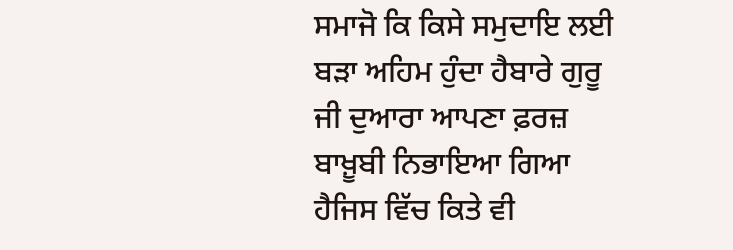ਸਮਾਜੋ ਕਿ ਕਿਸੇ ਸਮੁਦਾਇ ਲਈ ਬੜਾ ਅਹਿਮ ਹੁੰਦਾ ਹੈਬਾਰੇ ਗੁਰੂ ਜੀ ਦੁਆਰਾ ਆਪਣਾ ਫ਼ਰਜ਼ ਬਾਖ਼ੂਬੀ ਨਿਭਾਇਆ ਗਿਆ ਹੈਜਿਸ ਵਿੱਚ ਕਿਤੇ ਵੀ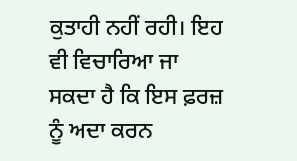ਕੁਤਾਹੀ ਨਹੀਂ ਰਹੀ। ਇਹ ਵੀ ਵਿਚਾਰਿਆ ਜਾ ਸਕਦਾ ਹੈ ਕਿ ਇਸ ਫ਼ਰਜ਼ ਨੂੰ ਅਦਾ ਕਰਨ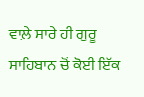ਵਾਲ਼ੇ ਸਾਰੇ ਹੀ ਗੁਰੂ ਸਾਹਿਬਾਨ ਚੋਂ ਕੋਈ ਇੱਕ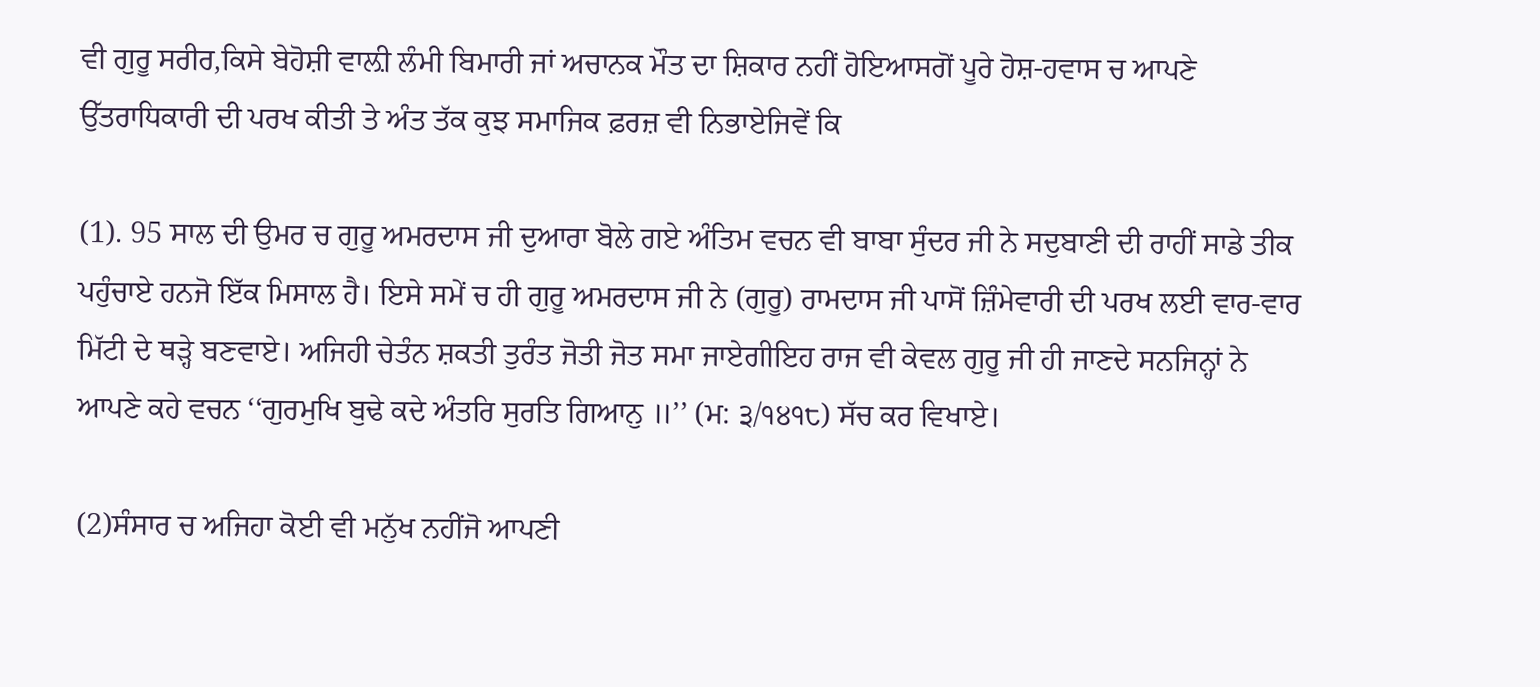ਵੀ ਗੁਰੂ ਸਰੀਰ,ਕਿਸੇ ਬੇਹੋਸ਼ੀ ਵਾਲ਼ੀ ਲੰਮੀ ਬਿਮਾਰੀ ਜਾਂ ਅਚਾਨਕ ਮੌਤ ਦਾ ਸ਼ਿਕਾਰ ਨਹੀਂ ਹੋਇਆਸਗੋਂ ਪੂਰੇ ਹੋਸ਼-ਹਵਾਸ ਚ ਆਪਣੇ ਉੱਤਰਾਧਿਕਾਰੀ ਦੀ ਪਰਖ ਕੀਤੀ ਤੇ ਅੰਤ ਤੱਕ ਕੁਝ ਸਮਾਜਿਕ ਫ਼ਰਜ਼ ਵੀ ਨਿਭਾਏਜਿਵੇਂ ਕਿ

(1). 95 ਸਾਲ ਦੀ ਉਮਰ ਚ ਗੁਰੂ ਅਮਰਦਾਸ ਜੀ ਦੁਆਰਾ ਬੋਲੇ ਗਏ ਅੰਤਿਮ ਵਚਨ ਵੀ ਬਾਬਾ ਸੁੰਦਰ ਜੀ ਨੇ ਸਦੁਬਾਣੀ ਦੀ ਰਾਹੀਂ ਸਾਡੇ ਤੀਕ ਪਹੁੰਚਾਏ ਹਨਜੋ ਇੱਕ ਮਿਸਾਲ ਹੈ। ਇਸੇ ਸਮੇਂ ਚ ਹੀ ਗੁਰੂ ਅਮਰਦਾਸ ਜੀ ਨੇ (ਗੁਰੂ) ਰਾਮਦਾਸ ਜੀ ਪਾਸੋਂ ਜ਼ਿੰਮੇਵਾਰੀ ਦੀ ਪਰਖ ਲਈ ਵਾਰ-ਵਾਰ ਮਿੱਟੀ ਦੇ ਥੜ੍ਹੇ ਬਣਵਾਏ। ਅਜਿਹੀ ਚੇਤੰਨ ਸ਼ਕਤੀ ਤੁਰੰਤ ਜੋਤੀ ਜੋਤ ਸਮਾ ਜਾਏਗੀਇਹ ਰਾਜ ਵੀ ਕੇਵਲ ਗੁਰੂ ਜੀ ਹੀ ਜਾਣਦੇ ਸਨਜਿਨ੍ਹਾਂ ਨੇ ਆਪਣੇ ਕਹੇ ਵਚਨ ‘‘ਗੁਰਮੁਖਿ ਬੁਢੇ ਕਦੇ ਅੰਤਰਿ ਸੁਰਤਿ ਗਿਆਨੁ ॥’’ (ਮ: ੩/੧੪੧੮) ਸੱਚ ਕਰ ਵਿਖਾਏ।

(2)ਸੰਸਾਰ ਚ ਅਜਿਹਾ ਕੋਈ ਵੀ ਮਨੁੱਖ ਨਹੀਂਜੋ ਆਪਣੀ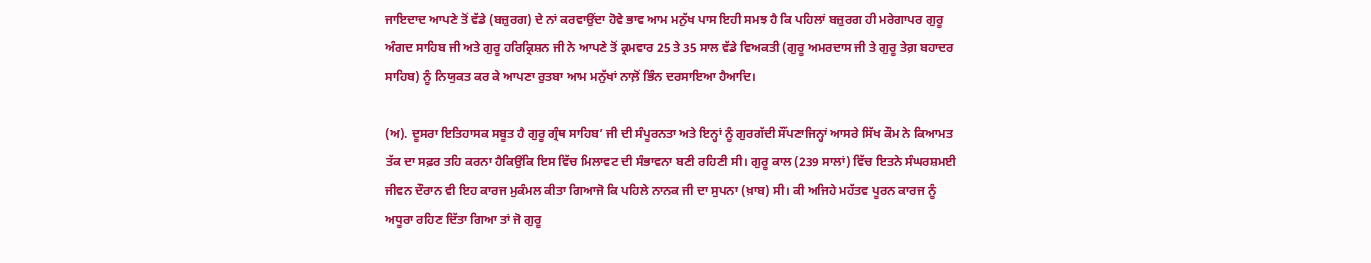ਜਾਇਦਾਦ ਆਪਣੇ ਤੋਂ ਵੱਡੇ (ਬਜ਼ੁਰਗ) ਦੇ ਨਾਂ ਕਰਵਾਉਂਦਾ ਹੋਵੇ ਭਾਵ ਆਮ ਮਨੁੱਖ ਪਾਸ ਇਹੀ ਸਮਝ ਹੈ ਕਿ ਪਹਿਲਾਂ ਬਜ਼ੁਰਗ ਹੀ ਮਰੇਗਾਪਰ ਗੁਰੂ ਅੰਗਦ ਸਾਹਿਬ ਜੀ ਅਤੇ ਗੁਰੂ ਹਰਿਕ੍ਰਿਸ਼ਨ ਜੀ ਨੇ ਆਪਣੇ ਤੋਂ ਕ੍ਰਮਵਾਰ 25 ਤੇ 35 ਸਾਲ ਵੱਡੇ ਵਿਅਕਤੀ (ਗੁਰੂ ਅਮਰਦਾਸ ਜੀ ਤੇ ਗੁਰੂ ਤੇਗ਼ ਬਹਾਦਰ ਸਾਹਿਬ) ਨੂੰ ਨਿਯੁਕਤ ਕਰ ਕੇ ਆਪਣਾ ਰੁਤਬਾ ਆਮ ਮਨੁੱਖਾਂ ਨਾਲ਼ੋਂ ਭਿੰਨ ਦਰਸਾਇਆ ਹੈਆਦਿ।

(ਅ). ਦੂਸਰਾ ਇਤਿਹਾਸਕ ਸਬੂਤ ਹੈ ਗੁਰੂ ਗ੍ਰੰਥ ਸਾਹਿਬ’ ਜੀ ਦੀ ਸੰਪੂਰਨਤਾ ਅਤੇ ਇਨ੍ਹਾਂ ਨੂੰ ਗੁਰਗੱਦੀ ਸੌਂਪਣਾਜਿਨ੍ਹਾਂ ਆਸਰੇ ਸਿੱਖ ਕੌਮ ਨੇ ਕਿਆਮਤ ਤੱਕ ਦਾ ਸਫ਼ਰ ਤਹਿ ਕਰਨਾ ਹੈਕਿਉਂਕਿ ਇਸ ਵਿੱਚ ਮਿਲਾਵਟ ਦੀ ਸੰਭਾਵਨਾ ਬਣੀ ਰਹਿਣੀ ਸੀ। ਗੁਰੂ ਕਾਲ (239 ਸਾਲਾਂ) ਵਿੱਚ ਇਤਨੇ ਸੰਘਰਸ਼ਮਈ ਜੀਵਨ ਦੌਰਾਨ ਵੀ ਇਹ ਕਾਰਜ ਮੁਕੰਮਲ ਕੀਤਾ ਗਿਆਜੋ ਕਿ ਪਹਿਲੇ ਨਾਨਕ ਜੀ ਦਾ ਸੁਪਨਾ (ਖ਼ਾਬ) ਸੀ। ਕੀ ਅਜਿਹੇ ਮਹੱਤਵ ਪੂਰਨ ਕਾਰਜ ਨੂੰ ਅਧੂਰਾ ਰਹਿਣ ਦਿੱਤਾ ਗਿਆ ਤਾਂ ਜੋ ਗੁਰੂ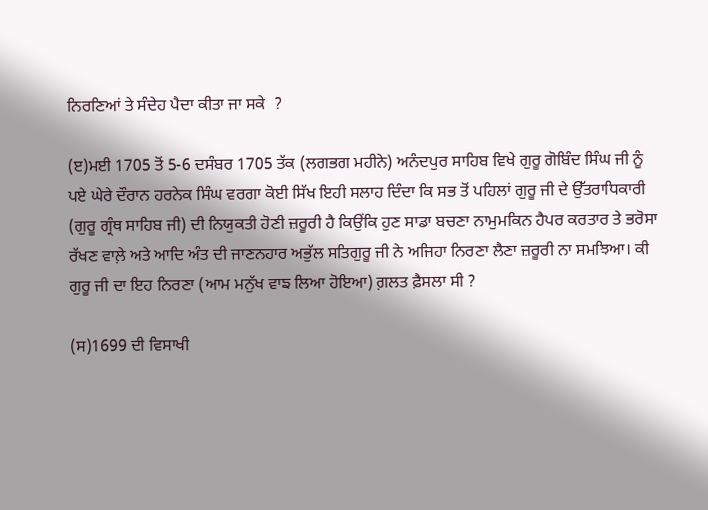ਨਿਰਣਿਆਂ ਤੇ ਸੰਦੇਹ ਪੈਦਾ ਕੀਤਾ ਜਾ ਸਕੇ  ?

(ੲ)ਮਈ 1705 ਤੋਂ 5-6 ਦਸੰਬਰ 1705 ਤੱਕ (ਲਗਭਗ ਮਹੀਨੇ) ਅਨੰਦਪੁਰ ਸਾਹਿਬ ਵਿਖੇ ਗੁਰੂ ਗੋਬਿੰਦ ਸਿੰਘ ਜੀ ਨੂੰ ਪਏ ਘੇਰੇ ਦੌਰਾਨ ਹਰਨੇਕ ਸਿੰਘ ਵਰਗਾ ਕੋਈ ਸਿੱਖ ਇਹੀ ਸਲਾਹ ਦਿੰਦਾ ਕਿ ਸਭ ਤੋਂ ਪਹਿਲਾਂ ਗੁਰੂ ਜੀ ਦੇ ਉੱਤਰਾਧਿਕਾਰੀ (ਗੁਰੂ ਗ੍ਰੰਥ ਸਾਹਿਬ ਜੀ) ਦੀ ਨਿਯੁਕਤੀ ਹੋਣੀ ਜ਼ਰੂਰੀ ਹੈ ਕਿਉਂਕਿ ਹੁਣ ਸਾਡਾ ਬਚਣਾ ਨਾਮੁਮਕਿਨ ਹੈਪਰ ਕਰਤਾਰ ਤੇ ਭਰੋਸਾ ਰੱਖਣ ਵਾਲ਼ੇ ਅਤੇ ਆਦਿ ਅੰਤ ਦੀ ਜਾਣਨਹਾਰ ਅਭੁੱਲ ਸਤਿਗੁਰੂ ਜੀ ਨੇ ਅਜਿਹਾ ਨਿਰਣਾ ਲੈਣਾ ਜ਼ਰੂਰੀ ਨਾ ਸਮਝਿਆ। ਕੀ ਗੁਰੂ ਜੀ ਦਾ ਇਹ ਨਿਰਣਾ (ਆਮ ਮਨੁੱਖ ਵਾਙ ਲਿਆ ਹੋਇਆ) ਗ਼ਲਤ ਫ਼ੈਸਲਾ ਸੀ ?

(ਸ)1699 ਦੀ ਵਿਸਾਖੀ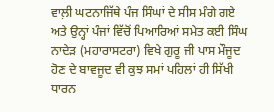ਵਾਲ਼ੀ ਘਟਨਾਜਿੱਥੇ ਪੰਜ ਸਿੰਘਾਂ ਦੇ ਸੀਸ ਮੰਗੇ ਗਏ ਅਤੇ ਉਨ੍ਹਾਂ ਪੰਜਾਂ ਵਿੱਚੋਂ ਪਿਆਰਿਆਂ ਸਮੇਤ ਕਈ ਸਿੰਘ ਨਾਦੇੜ (ਮਹਾਰਾਸਟਰਾ) ਵਿਖੇ ਗੁਰੂ ਜੀ ਪਾਸ ਮੌਜੂਦ ਹੋਣ ਦੇ ਬਾਵਜੂਦ ਵੀ ਕੁਝ ਸਮਾਂ ਪਹਿਲਾਂ ਹੀ ਸਿੱਖੀ ਧਾਰਨ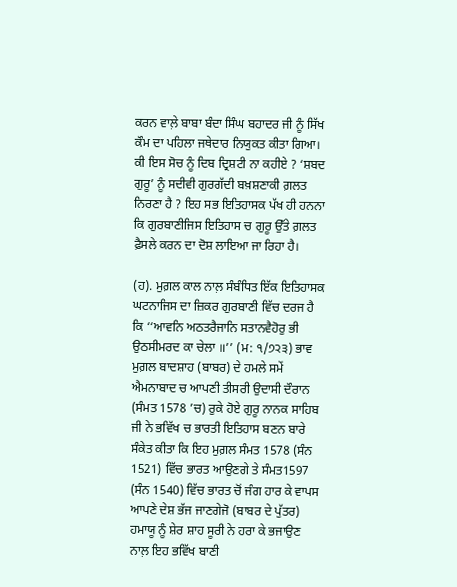ਕਰਨ ਵਾਲ਼ੇ ਬਾਬਾ ਬੰਦਾ ਸਿੰਘ ਬਹਾਦਰ ਜੀ ਨੂੰ ਸਿੱਖ ਕੌਮ ਦਾ ਪਹਿਲਾ ਜਥੇਦਾਰ ਨਿਯੁਕਤ ਕੀਤਾ ਗਿਆ। ਕੀ ਇਸ ਸੋਚ ਨੂੰ ਦਿਬ ਦ੍ਰਿਸ਼ਟੀ ਨਾ ਕਹੀਏ ? ‘ਸ਼ਬਦ ਗੁਰੂ’ ਨੂੰ ਸਦੀਵੀ ਗੁਰਗੱਦੀ ਬਖ਼ਸ਼ਣਾਕੀ ਗ਼ਲਤ ਨਿਰਣਾ ਹੈ ? ਇਹ ਸਭ ਇਤਿਹਾਸਕ ਪੱਖ ਹੀ ਹਨਨਾ ਕਿ ਗੁਰਬਾਣੀਜਿਸ ਇਤਿਹਾਸ ਚ ਗੁਰੂ ਉੱਤੇ ਗ਼ਲਤ ਫ਼ੈਸਲੇ ਕਰਨ ਦਾ ਦੋਸ਼ ਲਾਇਆ ਜਾ ਰਿਹਾ ਹੈ।

(ਹ). ਮੁਗ਼ਲ ਕਾਲ ਨਾਲ਼ ਸੰਬੰਧਿਤ ਇੱਕ ਇਤਿਹਾਸਕ ਘਟਨਾਜਿਸ ਦਾ ਜ਼ਿਕਰ ਗੁਰਬਾਣੀ ਵਿੱਚ ਦਰਜ ਹੈ ਕਿ ‘‘ਆਵਨਿ ਅਠਤਰੈਜਾਨਿ ਸਤਾਨਵੈਹੋਰੁ ਭੀ ਉਠਸੀਮਰਦ ਕਾ ਚੇਲਾ ॥’’ (ਮ: ੧/੭੨੩) ਭਾਵ ਮੁਗ਼ਲ ਬਾਦਸ਼ਾਹ (ਬਾਬਰ) ਦੇ ਹਮਲੇ ਸਮੇਂ ਐਮਨਾਬਾਦ ਚ ਆਪਣੀ ਤੀਸਰੀ ਉਦਾਸੀ ਦੌਰਾਨ (ਸੰਮਤ 1578 ’ਚ) ਰੁਕੇ ਹੋਏ ਗੁਰੂ ਨਾਨਕ ਸਾਹਿਬ ਜੀ ਨੇ ਭਵਿੱਖ ਚ ਭਾਰਤੀ ਇਤਿਹਾਸ ਬਣਨ ਬਾਰੇ ਸੰਕੇਤ ਕੀਤਾ ਕਿ ਇਹ ਮੁਗ਼ਲ ਸੰਮਤ 1578 (ਸੰਨ 1521) ਵਿੱਚ ਭਾਰਤ ਆਉਣਗੇ ਤੇ ਸੰਮਤ1597 (ਸੰਨ 1540) ਵਿੱਚ ਭਾਰਤ ਚੋਂ ਜੰਗ ਹਾਰ ਕੇ ਵਾਪਸ ਆਪਣੇ ਦੇਸ਼ ਭੱਜ ਜਾਣਗੇਜੋ (ਬਾਬਰ ਦੇ ਪੁੱਤਰ) ਹਮਾਯੂ ਨੂੰ ਸ਼ੇਰ ਸ਼ਾਹ ਸੂਰੀ ਨੇ ਹਰਾ ਕੇ ਭਜਾਉਣ ਨਾਲ਼ ਇਹ ਭਵਿੱਖ ਬਾਣੀ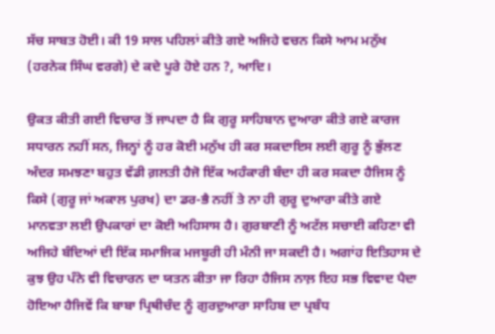ਸੱਚ ਸਾਬਤ ਹੋਈ। ਕੀ 19 ਸਾਲ ਪਹਿਲਾਂ ਕੀਤੇ ਗਏ ਅਜਿਹੇ ਵਚਨ ਕਿਸੇ ਆਮ ਮਨੁੱਖ (ਹਰਨੇਕ ਸਿੰਘ ਵਰਗੇ) ਦੇ ਕਦੇ ਪੂਰੇ ਹੋਏ ਹਨ ?, ਆਦਿ।

ਉਕਤ ਕੀਤੀ ਗਈ ਵਿਚਾਰ ਤੋਂ ਜਾਪਦਾ ਹੈ ਕਿ ਗੁਰੂ ਸਾਹਿਬਾਨ ਦੁਆਰਾ ਕੀਤੇ ਗਏ ਕਾਰਜ ਸਧਾਰਨ ਨਹੀਂ ਸਨ, ਜਿਨ੍ਹਾਂ ਨੂੰ ਹਰ ਕੋਈ ਮਨੁੱਖ ਹੀ ਕਰ ਸਕਦਾਇਸ ਲਈ ਗੁਰੂ ਨੂੰ ਭੁੱਲਣ ਅੰਦਰ ਸਮਝਣਾ ਬਹੁਤ ਵੱਡੀ ਗ਼ਲਤੀ ਹੈਜੋ ਇੱਕ ਅਹੰਕਾਰੀ ਬੰਦਾ ਹੀ ਕਰ ਸਕਦਾ ਹੈਜਿਸ ਨੂੰ ਕਿਸੇ (ਗੁਰੂ ਜਾਂ ਅਕਾਲ ਪੁਰਖ) ਦਾ ਡਰ-ਭੈ ਨਹੀਂ ਤੇ ਨਾ ਹੀ ਗੁਰੂ ਦੁਆਰਾ ਕੀਤੇ ਗਏ ਮਾਨਵਤਾ ਲਈ ਉਪਕਾਰਾਂ ਦਾ ਕੋਈ ਅਹਿਸਾਸ ਹੈ। ਗੁਰਬਾਣੀ ਨੂੰ ਅਟੱਲ ਸਚਾਈ ਕਹਿਣਾ ਵੀ ਅਜਿਹੇ ਬੰਦਿਆਂ ਦੀ ਇੱਕ ਸਮਾਜਿਕ ਮਜਬੂਰੀ ਹੀ ਮੰਨੀ ਜਾ ਸਕਦੀ ਹੈ। ਅਗਾਂਹ ਇਤਿਹਾਸ ਦੇ ਕੁਝ ਉਹ ਪੰਨੇ ਵੀ ਵਿਚਾਰਨ ਦਾ ਯਤਨ ਕੀਤਾ ਜਾ ਰਿਹਾ ਹੈਜਿਸ ਨਾਲ਼ ਇਹ ਸਭ ਵਿਵਾਦ ਪੈਦਾ ਹੋਇਆ ਹੈਜਿਵੇਂ ਕਿ ਬਾਬਾ ਪ੍ਰਿਥੀਚੰਦ ਨੂੰ ਗੁਰਦੁਆਰਾ ਸਾਹਿਬ ਦਾ ਪ੍ਰਬੰਧ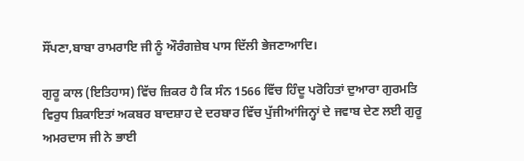ਸੌਂਪਣਾ,ਬਾਬਾ ਰਾਮਰਾਇ ਜੀ ਨੂੰ ਔਰੰਗਜ਼ੇਬ ਪਾਸ ਦਿੱਲੀ ਭੇਜਣਾਆਦਿ।

ਗੁਰੂ ਕਾਲ (ਇਤਿਹਾਸ) ਵਿੱਚ ਜ਼ਿਕਰ ਹੈ ਕਿ ਸੰਨ 1566 ਵਿੱਚ ਹਿੰਦੂ ਪਰੋਹਿਤਾਂ ਦੁਆਰਾ ਗੁਰਮਤਿ ਵਿਰੁਧ ਸ਼ਿਕਾਇਤਾਂ ਅਕਬਰ ਬਾਦਸ਼ਾਹ ਦੇ ਦਰਬਾਰ ਵਿੱਚ ਪੁੱਜੀਆਂਜਿਨ੍ਹਾਂ ਦੇ ਜਵਾਬ ਦੇਣ ਲਈ ਗੁਰੂ ਅਮਰਦਾਸ ਜੀ ਨੇ ਭਾਈ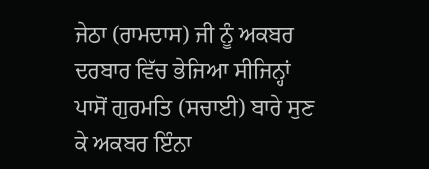ਜੇਠਾ (ਰਾਮਦਾਸ) ਜੀ ਨੂੰ ਅਕਬਰ ਦਰਬਾਰ ਵਿੱਚ ਭੇਜਿਆ ਸੀਜਿਨ੍ਹਾਂ ਪਾਸੋਂ ਗੁਰਮਤਿ (ਸਚਾਈ) ਬਾਰੇ ਸੁਣ ਕੇ ਅਕਬਰ ਇੰਨਾ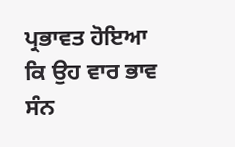ਪ੍ਰਭਾਵਤ ਹੋਇਆ ਕਿ ਉਹ ਵਾਰ ਭਾਵ ਸੰਨ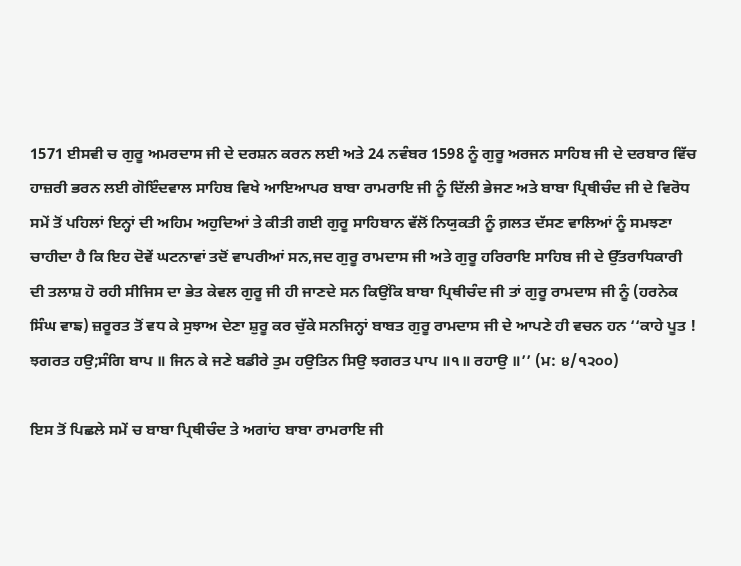1571 ਈਸਵੀ ਚ ਗੁਰੂ ਅਮਰਦਾਸ ਜੀ ਦੇ ਦਰਸ਼ਨ ਕਰਨ ਲਈ ਅਤੇ 24 ਨਵੰਬਰ 1598 ਨੂੰ ਗੁਰੂ ਅਰਜਨ ਸਾਹਿਬ ਜੀ ਦੇ ਦਰਬਾਰ ਵਿੱਚ ਹਾਜ਼ਰੀ ਭਰਨ ਲਈ ਗੋਇੰਦਵਾਲ ਸਾਹਿਬ ਵਿਖੇ ਆਇਆਪਰ ਬਾਬਾ ਰਾਮਰਾਇ ਜੀ ਨੂੰ ਦਿੱਲੀ ਭੇਜਣ ਅਤੇ ਬਾਬਾ ਪ੍ਰਿਥੀਚੰਦ ਜੀ ਦੇ ਵਿਰੋਧ ਸਮੇਂ ਤੋਂ ਪਹਿਲਾਂ ਇਨ੍ਹਾਂ ਦੀ ਅਹਿਮ ਅਹੁਦਿਆਂ ਤੇ ਕੀਤੀ ਗਈ ਗੁਰੂ ਸਾਹਿਬਾਨ ਵੱਲੋਂ ਨਿਯੁਕਤੀ ਨੂੰ ਗ਼ਲਤ ਦੱਸਣ ਵਾਲਿਆਂ ਨੂੰ ਸਮਝਣਾ ਚਾਹੀਦਾ ਹੈ ਕਿ ਇਹ ਦੋਵੇਂ ਘਟਨਾਵਾਂ ਤਦੋਂ ਵਾਪਰੀਆਂ ਸਨ,ਜਦ ਗੁਰੂ ਰਾਮਦਾਸ ਜੀ ਅਤੇ ਗੁਰੂ ਹਰਿਰਾਇ ਸਾਹਿਬ ਜੀ ਦੇ ਉੱਤਰਾਧਿਕਾਰੀ ਦੀ ਤਲਾਸ਼ ਹੋ ਰਹੀ ਸੀਜਿਸ ਦਾ ਭੇਤ ਕੇਵਲ ਗੁਰੂ ਜੀ ਹੀ ਜਾਣਦੇ ਸਨ ਕਿਉਂਕਿ ਬਾਬਾ ਪ੍ਰਿਥੀਚੰਦ ਜੀ ਤਾਂ ਗੁਰੂ ਰਾਮਦਾਸ ਜੀ ਨੂੰ (ਹਰਨੇਕ ਸਿੰਘ ਵਾਙ) ਜ਼ਰੂਰਤ ਤੋਂ ਵਧ ਕੇ ਸੁਝਾਅ ਦੇਣਾ ਸ਼ੁਰੂ ਕਰ ਚੁੱਕੇ ਸਨਜਿਨ੍ਹਾਂ ਬਾਬਤ ਗੁਰੂ ਰਾਮਦਾਸ ਜੀ ਦੇ ਆਪਣੇ ਹੀ ਵਚਨ ਹਨ ‘‘ਕਾਹੇ ਪੂਤ ! ਝਗਰਤ ਹਉ;ਸੰਗਿ ਬਾਪ ॥ ਜਿਨ ਕੇ ਜਣੇ ਬਡੀਰੇ ਤੁਮ ਹਉਤਿਨ ਸਿਉ ਝਗਰਤ ਪਾਪ ॥੧॥ ਰਹਾਉ ॥’’ (ਮ: ੪/੧੨੦੦)

ਇਸ ਤੋਂ ਪਿਛਲੇ ਸਮੇਂ ਚ ਬਾਬਾ ਪ੍ਰਿਥੀਚੰਦ ਤੇ ਅਗਾਂਹ ਬਾਬਾ ਰਾਮਰਾਇ ਜੀ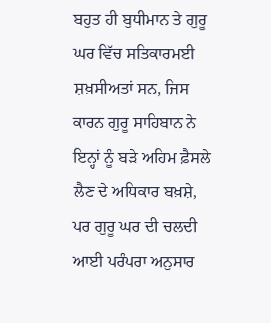ਬਹੁਤ ਹੀ ਬੁਧੀਮਾਨ ਤੇ ਗੁਰੂ ਘਰ ਵਿੱਚ ਸਤਿਕਾਰਮਈ ਸ਼ਖ਼ਸੀਅਤਾਂ ਸਨ, ਜਿਸ ਕਾਰਨ ਗੁਰੂ ਸਾਹਿਬਾਨ ਨੇ ਇਨ੍ਹਾਂ ਨੂੰ ਬੜੇ ਅਹਿਮ ਫ਼ੈਸਲੇ ਲੈਣ ਦੇ ਅਧਿਕਾਰ ਬਖ਼ਸ਼ੇ, ਪਰ ਗੁਰੂ ਘਰ ਦੀ ਚਲਦੀ ਆਈ ਪਰੰਪਰਾ ਅਨੁਸਾਰ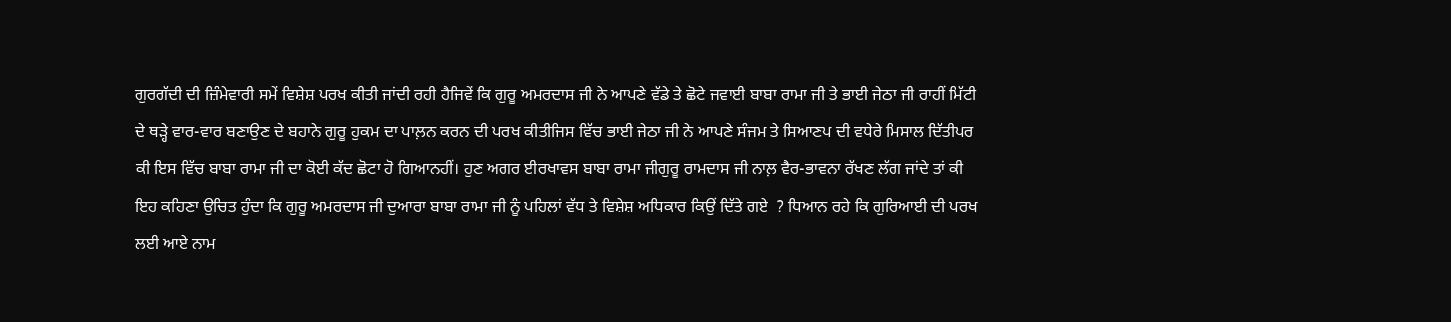ਗੁਰਗੱਦੀ ਦੀ ਜ਼ਿੰਮੇਵਾਰੀ ਸਮੇਂ ਵਿਸ਼ੇਸ਼ ਪਰਖ ਕੀਤੀ ਜਾਂਦੀ ਰਹੀ ਹੈਜਿਵੇਂ ਕਿ ਗੁਰੂ ਅਮਰਦਾਸ ਜੀ ਨੇ ਆਪਣੇ ਵੱਡੇ ਤੇ ਛੋਟੇ ਜਵਾਈ ਬਾਬਾ ਰਾਮਾ ਜੀ ਤੇ ਭਾਈ ਜੇਠਾ ਜੀ ਰਾਹੀਂ ਮਿੱਟੀ ਦੇ ਥੜ੍ਹੇ ਵਾਰ-ਵਾਰ ਬਣਾਉਣ ਦੇ ਬਹਾਨੇ ਗੁਰੂ ਹੁਕਮ ਦਾ ਪਾਲ਼ਨ ਕਰਨ ਦੀ ਪਰਖ ਕੀਤੀਜਿਸ ਵਿੱਚ ਭਾਈ ਜੇਠਾ ਜੀ ਨੇ ਆਪਣੇ ਸੰਜਮ ਤੇ ਸਿਆਣਪ ਦੀ ਵਧੇਰੇ ਮਿਸਾਲ ਦਿੱਤੀਪਰ ਕੀ ਇਸ ਵਿੱਚ ਬਾਬਾ ਰਾਮਾ ਜੀ ਦਾ ਕੋਈ ਕੱਦ ਛੋਟਾ ਹੋ ਗਿਆਨਹੀਂ। ਹੁਣ ਅਗਰ ਈਰਖਾਵਸ ਬਾਬਾ ਰਾਮਾ ਜੀਗੁਰੂ ਰਾਮਦਾਸ ਜੀ ਨਾਲ਼ ਵੈਰ-ਭਾਵਨਾ ਰੱਖਣ ਲੱਗ ਜਾਂਦੇ ਤਾਂ ਕੀ ਇਹ ਕਹਿਣਾ ਉਚਿਤ ਹੁੰਦਾ ਕਿ ਗੁਰੂ ਅਮਰਦਾਸ ਜੀ ਦੁਆਰਾ ਬਾਬਾ ਰਾਮਾ ਜੀ ਨੂੰ ਪਹਿਲਾਂ ਵੱਧ ਤੇ ਵਿਸ਼ੇਸ਼ ਅਧਿਕਾਰ ਕਿਉਂ ਦਿੱਤੇ ਗਏ  ? ਧਿਆਨ ਰਹੇ ਕਿ ਗੁਰਿਆਈ ਦੀ ਪਰਖ ਲਈ ਆਏ ਨਾਮ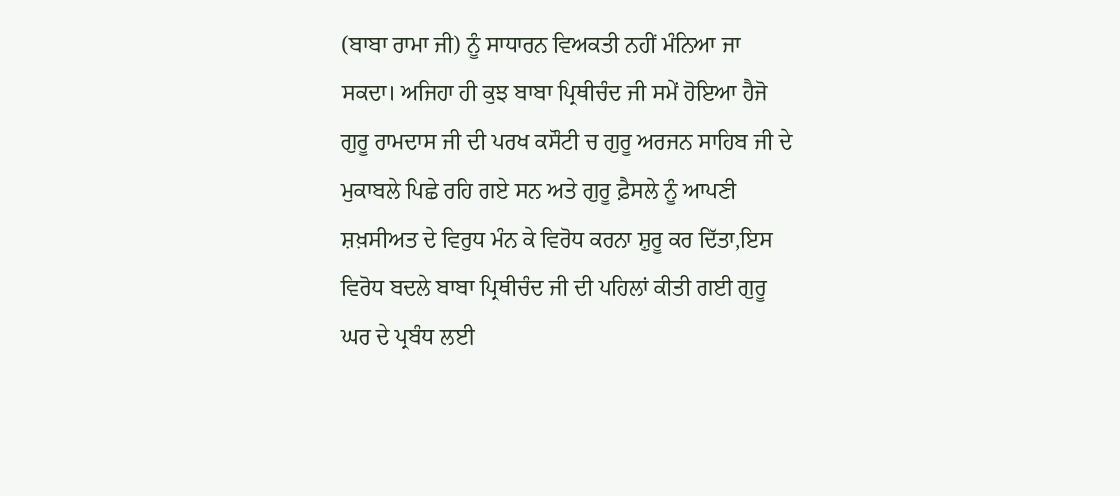(ਬਾਬਾ ਰਾਮਾ ਜੀ) ਨੂੰ ਸਾਧਾਰਨ ਵਿਅਕਤੀ ਨਹੀਂ ਮੰਨਿਆ ਜਾ ਸਕਦਾ। ਅਜਿਹਾ ਹੀ ਕੁਝ ਬਾਬਾ ਪ੍ਰਿਥੀਚੰਦ ਜੀ ਸਮੇਂ ਹੋਇਆ ਹੈਜੋ ਗੁਰੂ ਰਾਮਦਾਸ ਜੀ ਦੀ ਪਰਖ ਕਸੌਟੀ ਚ ਗੁਰੂ ਅਰਜਨ ਸਾਹਿਬ ਜੀ ਦੇ ਮੁਕਾਬਲੇ ਪਿਛੇ ਰਹਿ ਗਏ ਸਨ ਅਤੇ ਗੁਰੂ ਫ਼ੈਸਲੇ ਨੂੰ ਆਪਣੀ ਸ਼ਖ਼ਸੀਅਤ ਦੇ ਵਿਰੁਧ ਮੰਨ ਕੇ ਵਿਰੋਧ ਕਰਨਾ ਸ਼ੁਰੂ ਕਰ ਦਿੱਤਾ,ਇਸ ਵਿਰੋਧ ਬਦਲੇ ਬਾਬਾ ਪ੍ਰਿਥੀਚੰਦ ਜੀ ਦੀ ਪਹਿਲਾਂ ਕੀਤੀ ਗਈ ਗੁਰੂ ਘਰ ਦੇ ਪ੍ਰਬੰਧ ਲਈ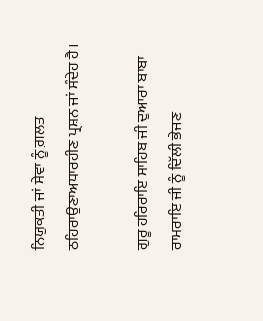ਨਿਯੁਕਤੀ ਜਾਂ ਸੇਵਾ ਨੂੰ ਗ਼ਲਤ ਠਹਿਰਾਉਣਾਅਧਾਰਹੀਣ ਪ੍ਰਸ਼ਨ ਜਾਂ ਸੰਦੇਹ ਹੈ।

ਗੁਰੂ ਹਰਿਰਾਇ ਸਾਹਿਬ ਜੀ ਦੁਆਰਾ ਬਾਬਾ ਰਾਮਰਾਇ ਜੀ ਨੂੰ ਦਿੱਲੀ ਭੇਜਣ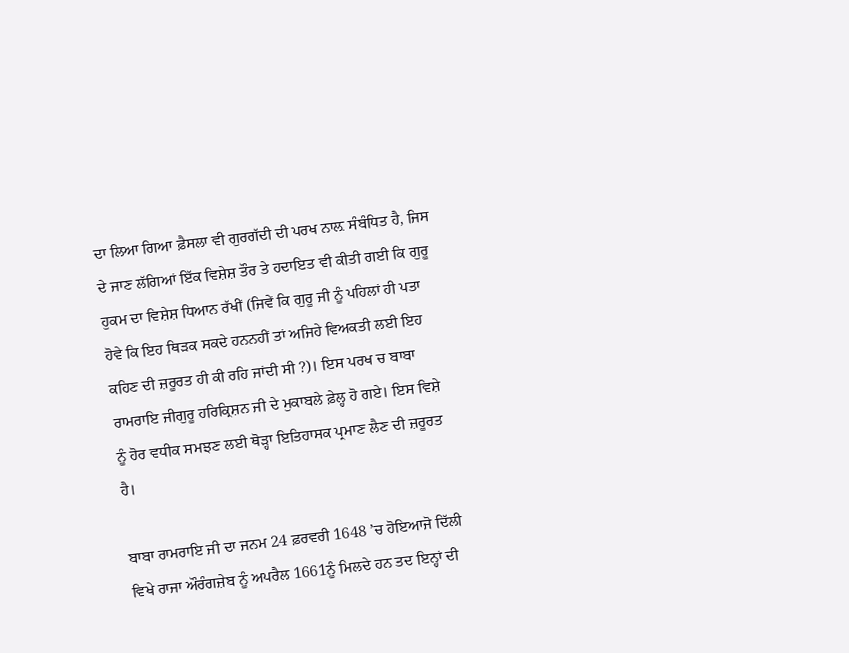ਦਾ ਲਿਆ ਗਿਆ ਫ਼ੈਸਲਾ ਵੀ ਗੁਰਗੱਦੀ ਦੀ ਪਰਖ ਨਾਲ਼ ਸੰਬੰਧਿਤ ਹੈ, ਜਿਸ ਦੇ ਜਾਣ ਲੱਗਿਆਂ ਇੱਕ ਵਿਸ਼ੇਸ਼ ਤੌਰ ਤੇ ਹਦਾਇਤ ਵੀ ਕੀਤੀ ਗਈ ਕਿ ਗੁਰੂ ਹੁਕਮ ਦਾ ਵਿਸ਼ੇਸ਼ ਧਿਆਨ ਰੱਖੀਂ (ਜਿਵੇਂ ਕਿ ਗੁਰੂ ਜੀ ਨੂੰ ਪਹਿਲਾਂ ਹੀ ਪਤਾ ਹੋਵੇ ਕਿ ਇਹ ਥਿੜਕ ਸਕਦੇ ਹਨਨਹੀਂ ਤਾਂ ਅਜਿਹੇ ਵਿਅਕਤੀ ਲਈ ਇਹ ਕਹਿਣ ਦੀ ਜ਼ਰੂਰਤ ਹੀ ਕੀ ਰਹਿ ਜਾਂਦੀ ਸੀ ?)। ਇਸ ਪਰਖ ਚ ਬਾਬਾ ਰਾਮਰਾਇ ਜੀਗੁਰੂ ਹਰਿਕ੍ਰਿਸ਼ਨ ਜੀ ਦੇ ਮੁਕਾਬਲੇ ਫ਼ੇਲ੍ਹ ਹੋ ਗਏ। ਇਸ ਵਿਸ਼ੇ ਨੂੰ ਹੋਰ ਵਧੀਕ ਸਮਝਣ ਲਈ ਥੋੜ੍ਹਾ ਇਤਿਹਾਸਕ ਪ੍ਰਮਾਣ ਲੈਣ ਦੀ ਜ਼ਰੂਰਤ ਹੈ।

ਬਾਬਾ ਰਾਮਰਾਇ ਜੀ ਦਾ ਜਨਮ 24 ਫ਼ਰਵਰੀ 1648 ’ਚ ਹੋਇਆਜੋ ਦਿੱਲੀ ਵਿਖੇ ਰਾਜਾ ਔਰੰਗਜ਼ੇਬ ਨੂੰ ਅਪਰੈਲ 1661ਨੂੰ ਮਿਲਦੇ ਹਨ ਤਦ ਇਨ੍ਹਾਂ ਦੀ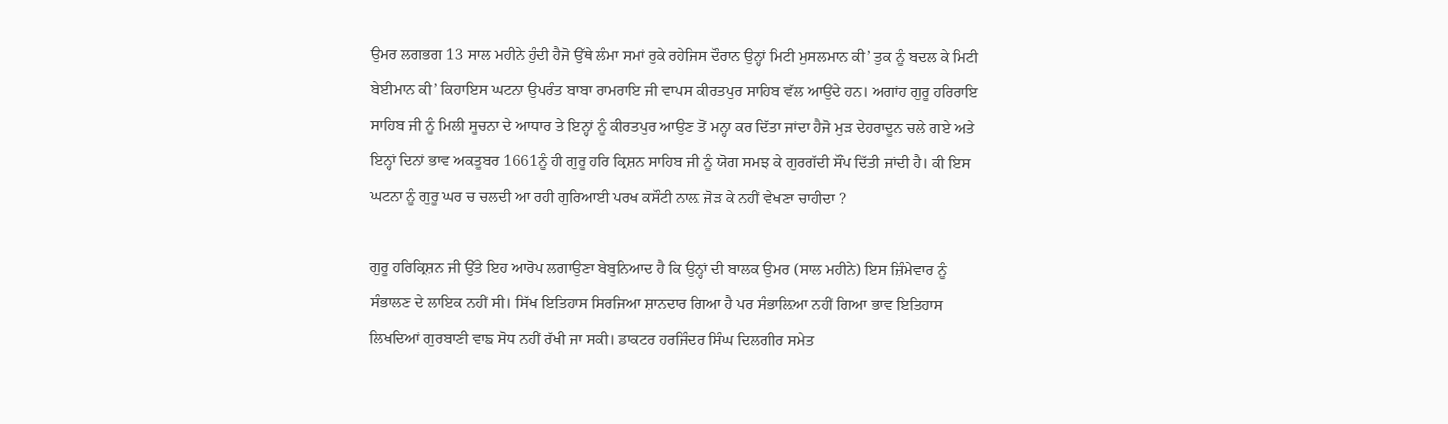ਉਮਰ ਲਗਭਗ 13 ਸਾਲ ਮਹੀਨੇ ਹੁੰਦੀ ਹੈਜੋ ਉੱਥੇ ਲੰਮਾ ਸਮਾਂ ਰੁਕੇ ਰਹੇਜਿਸ ਦੌਰਾਨ ਉਨ੍ਹਾਂ ਮਿਟੀ ਮੁਸਲਮਾਨ ਕੀ’ ਤੁਕ ਨੂੰ ਬਦਲ ਕੇ ਮਿਟੀ ਬੇਈਮਾਨ ਕੀ’ ਕਿਹਾਇਸ ਘਟਨਾ ਉਪਰੰਤ ਬਾਬਾ ਰਾਮਰਾਇ ਜੀ ਵਾਪਸ ਕੀਰਤਪੁਰ ਸਾਹਿਬ ਵੱਲ ਆਉਂਦੇ ਹਨ। ਅਗਾਂਹ ਗੁਰੂ ਹਰਿਰਾਇ ਸਾਹਿਬ ਜੀ ਨੂੰ ਮਿਲੀ ਸੂਚਨਾ ਦੇ ਆਧਾਰ ਤੇ ਇਨ੍ਹਾਂ ਨੂੰ ਕੀਰਤਪੁਰ ਆਉਣ ਤੋਂ ਮਨ੍ਹਾ ਕਰ ਦਿੱਤਾ ਜਾਂਦਾ ਹੈਜੋ ਮੁੜ ਦੇਹਰਾਦੂਨ ਚਲੇ ਗਏ ਅਤੇ ਇਨ੍ਹਾਂ ਦਿਨਾਂ ਭਾਵ ਅਕਤੂਬਰ 1661ਨੂੰ ਹੀ ਗੁਰੂ ਹਰਿ ਕ੍ਰਿਸ਼ਨ ਸਾਹਿਬ ਜੀ ਨੂੰ ਯੋਗ ਸਮਝ ਕੇ ਗੁਰਗੱਦੀ ਸੌਂਪ ਦਿੱਤੀ ਜਾਂਦੀ ਹੈ। ਕੀ ਇਸ ਘਟਨਾ ਨੂੰ ਗੁਰੂ ਘਰ ਚ ਚਲਦੀ ਆ ਰਹੀ ਗੁਰਿਆਈ ਪਰਖ ਕਸੌਟੀ ਨਾਲ਼ ਜੋੜ ਕੇ ਨਹੀਂ ਵੇਖਣਾ ਚਾਹੀਦਾ ?

ਗੁਰੂ ਹਰਿਕ੍ਰਿਸ਼ਨ ਜੀ ਉੱਤੇ ਇਹ ਆਰੋਪ ਲਗਾਉਣਾ ਬੇਬੁਨਿਆਦ ਹੈ ਕਿ ਉਨ੍ਹਾਂ ਦੀ ਬਾਲਕ ਉਮਰ (ਸਾਲ ਮਹੀਨੇ) ਇਸ ਜ਼ਿੰਮੇਵਾਰ ਨੂੰ ਸੰਭਾਲਣ ਦੇ ਲਾਇਕ ਨਹੀਂ ਸੀ। ਸਿੱਖ ਇਤਿਹਾਸ ਸਿਰਜਿਆ ਸ਼ਾਨਦਾਰ ਗਿਆ ਹੈ ਪਰ ਸੰਭਾਲ਼ਿਆ ਨਹੀਂ ਗਿਆ ਭਾਵ ਇਤਿਹਾਸ ਲਿਖਦਿਆਂ ਗੁਰਬਾਣੀ ਵਾਙ ਸੋਧ ਨਹੀਂ ਰੱਖੀ ਜਾ ਸਕੀ। ਡਾਕਟਰ ਹਰਜਿੰਦਰ ਸਿੰਘ ਦਿਲਗੀਰ ਸਮੇਤ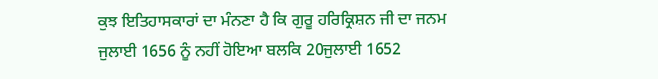ਕੁਝ ਇਤਿਹਾਸਕਾਰਾਂ ਦਾ ਮੰਨਣਾ ਹੈ ਕਿ ਗੁਰੂ ਹਰਿਕ੍ਰਿਸ਼ਨ ਜੀ ਦਾ ਜਨਮ ਜੁਲਾਈ 1656 ਨੂੰ ਨਹੀਂ ਹੋਇਆ ਬਲਕਿ 20ਜੁਲਾਈ 1652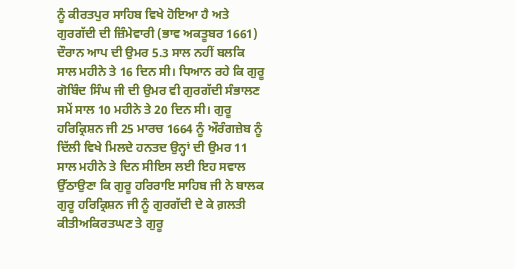ਨੂੰ ਕੀਰਤਪੁਰ ਸਾਹਿਬ ਵਿਖੇ ਹੋਇਆ ਹੈ ਅਤੇ ਗੁਰਗੱਦੀ ਦੀ ਜ਼ਿੰਮੇਵਾਰੀ (ਭਾਵ ਅਕਤੂਬਰ 1661) ਦੌਰਾਨ ਆਪ ਦੀ ਉਮਰ 5.3 ਸਾਲ ਨਹੀਂ ਬਲਕਿ ਸਾਲ ਮਹੀਨੇ ਤੇ 16 ਦਿਨ ਸੀ। ਧਿਆਨ ਰਹੇ ਕਿ ਗੁਰੂ ਗੋਬਿੰਦ ਸਿੰਘ ਜੀ ਦੀ ਉਮਰ ਵੀ ਗੁਰਗੱਦੀ ਸੰਭਾਲਣ ਸਮੇਂ ਸਾਲ 10 ਮਹੀਨੇ ਤੇ 20 ਦਿਨ ਸੀ। ਗੁਰੂ ਹਰਿਕ੍ਰਿਸ਼ਨ ਜੀ 25 ਮਾਰਚ 1664 ਨੂੰ ਔਰੰਗਜ਼ੇਬ ਨੂੰ ਦਿੱਲੀ ਵਿਖੇ ਮਿਲਦੇ ਹਨਤਦ ਉਨ੍ਹਾਂ ਦੀ ਉਮਰ 11 ਸਾਲ ਮਹੀਨੇ ਤੇ ਦਿਨ ਸੀਇਸ ਲਈ ਇਹ ਸਵਾਲ ਉੱਠਾਉਣਾ ਕਿ ਗੁਰੂ ਹਰਿਰਾਇ ਸਾਹਿਬ ਜੀ ਨੇ ਬਾਲਕ ਗੁਰੂ ਹਰਿਕ੍ਰਿਸ਼ਨ ਜੀ ਨੂੰ ਗੁਰਗੱਦੀ ਦੇ ਕੇ ਗ਼ਲਤੀ ਕੀਤੀਅਕਿਰਤਘਣ ਤੇ ਗੁਰੂ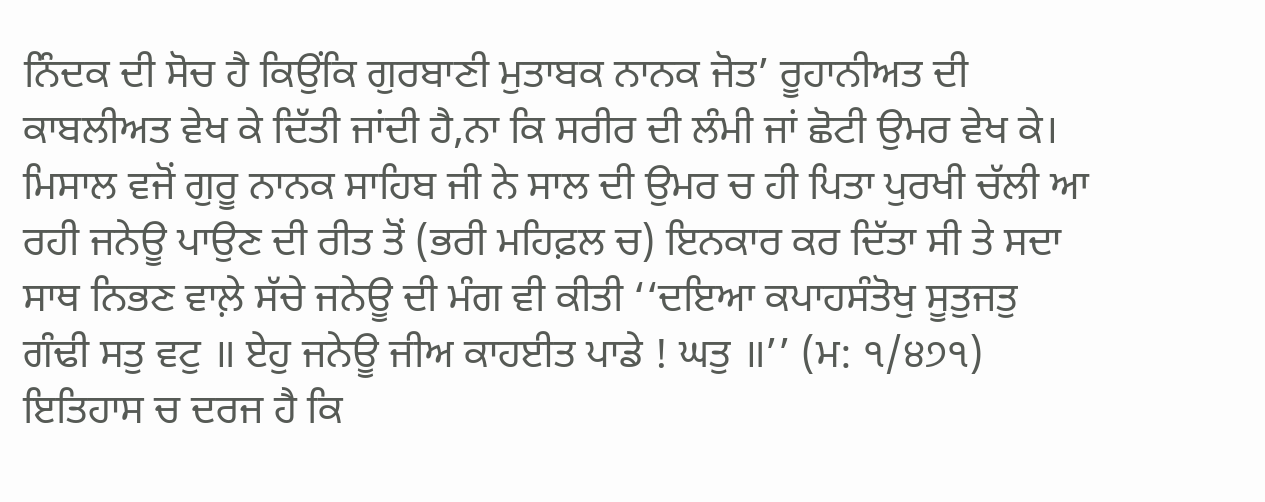ਨਿੰਦਕ ਦੀ ਸੋਚ ਹੈ ਕਿਉਂਕਿ ਗੁਰਬਾਣੀ ਮੁਤਾਬਕ ਨਾਨਕ ਜੋਤ’ ਰੂਹਾਨੀਅਤ ਦੀ ਕਾਬਲੀਅਤ ਵੇਖ ਕੇ ਦਿੱਤੀ ਜਾਂਦੀ ਹੈ,ਨਾ ਕਿ ਸਰੀਰ ਦੀ ਲੰਮੀ ਜਾਂ ਛੋਟੀ ਉਮਰ ਵੇਖ ਕੇ। ਮਿਸਾਲ ਵਜੋਂ ਗੁਰੂ ਨਾਨਕ ਸਾਹਿਬ ਜੀ ਨੇ ਸਾਲ ਦੀ ਉਮਰ ਚ ਹੀ ਪਿਤਾ ਪੁਰਖੀ ਚੱਲੀ ਆ ਰਹੀ ਜਨੇਊ ਪਾਉਣ ਦੀ ਰੀਤ ਤੋਂ (ਭਰੀ ਮਹਿਫ਼ਲ ਚ) ਇਨਕਾਰ ਕਰ ਦਿੱਤਾ ਸੀ ਤੇ ਸਦਾ ਸਾਥ ਨਿਭਣ ਵਾਲ਼ੇ ਸੱਚੇ ਜਨੇਊ ਦੀ ਮੰਗ ਵੀ ਕੀਤੀ ‘‘ਦਇਆ ਕਪਾਹਸੰਤੋਖੁ ਸੂਤੁਜਤੁ ਗੰਢੀ ਸਤੁ ਵਟੁ ॥ ਏਹੁ ਜਨੇਊ ਜੀਅ ਕਾਹਈਤ ਪਾਡੇ ! ਘਤੁ ॥’’ (ਮ: ੧/੪੭੧) ਇਤਿਹਾਸ ਚ ਦਰਜ ਹੈ ਕਿ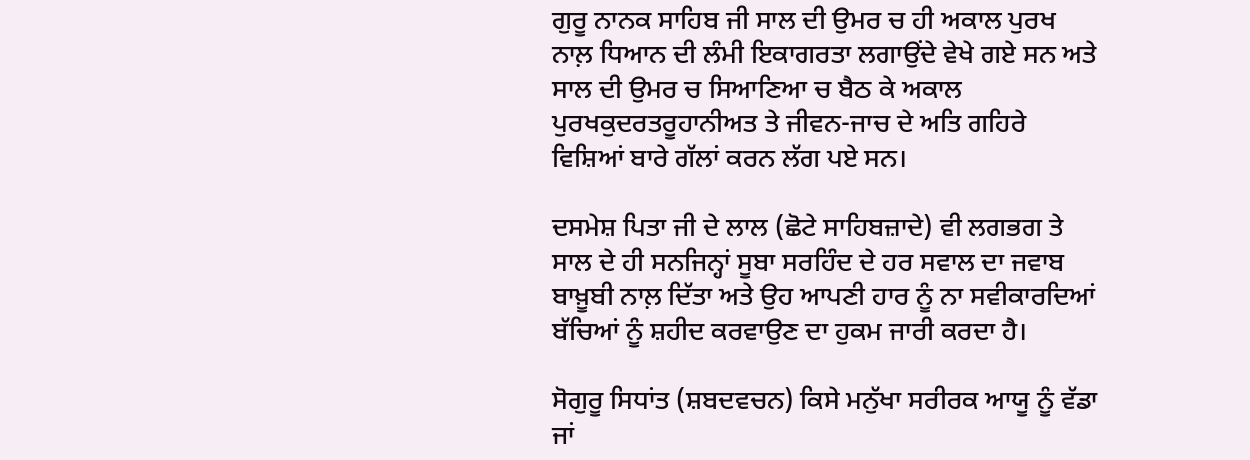ਗੁਰੂ ਨਾਨਕ ਸਾਹਿਬ ਜੀ ਸਾਲ ਦੀ ਉਮਰ ਚ ਹੀ ਅਕਾਲ ਪੁਰਖ ਨਾਲ਼ ਧਿਆਨ ਦੀ ਲੰਮੀ ਇਕਾਗਰਤਾ ਲਗਾਉਂਦੇ ਵੇਖੇ ਗਏ ਸਨ ਅਤੇ ਸਾਲ ਦੀ ਉਮਰ ਚ ਸਿਆਣਿਆ ਚ ਬੈਠ ਕੇ ਅਕਾਲ ਪੁਰਖਕੁਦਰਤਰੂਹਾਨੀਅਤ ਤੇ ਜੀਵਨ-ਜਾਚ ਦੇ ਅਤਿ ਗਹਿਰੇ ਵਿਸ਼ਿਆਂ ਬਾਰੇ ਗੱਲਾਂ ਕਰਨ ਲੱਗ ਪਏ ਸਨ।

ਦਸਮੇਸ਼ ਪਿਤਾ ਜੀ ਦੇ ਲਾਲ (ਛੋਟੇ ਸਾਹਿਬਜ਼ਾਦੇ) ਵੀ ਲਗਭਗ ਤੇ ਸਾਲ ਦੇ ਹੀ ਸਨਜਿਨ੍ਹਾਂ ਸੂਬਾ ਸਰਹਿੰਦ ਦੇ ਹਰ ਸਵਾਲ ਦਾ ਜਵਾਬ ਬਾਖ਼ੂਬੀ ਨਾਲ਼ ਦਿੱਤਾ ਅਤੇ ਉਹ ਆਪਣੀ ਹਾਰ ਨੂੰ ਨਾ ਸਵੀਕਾਰਦਿਆਂ ਬੱਚਿਆਂ ਨੂੰ ਸ਼ਹੀਦ ਕਰਵਾਉਣ ਦਾ ਹੁਕਮ ਜਾਰੀ ਕਰਦਾ ਹੈ।

ਸੋਗੁਰੂ ਸਿਧਾਂਤ (ਸ਼ਬਦਵਚਨ) ਕਿਸੇ ਮਨੁੱਖਾ ਸਰੀਰਕ ਆਯੂ ਨੂੰ ਵੱਡਾ ਜਾਂ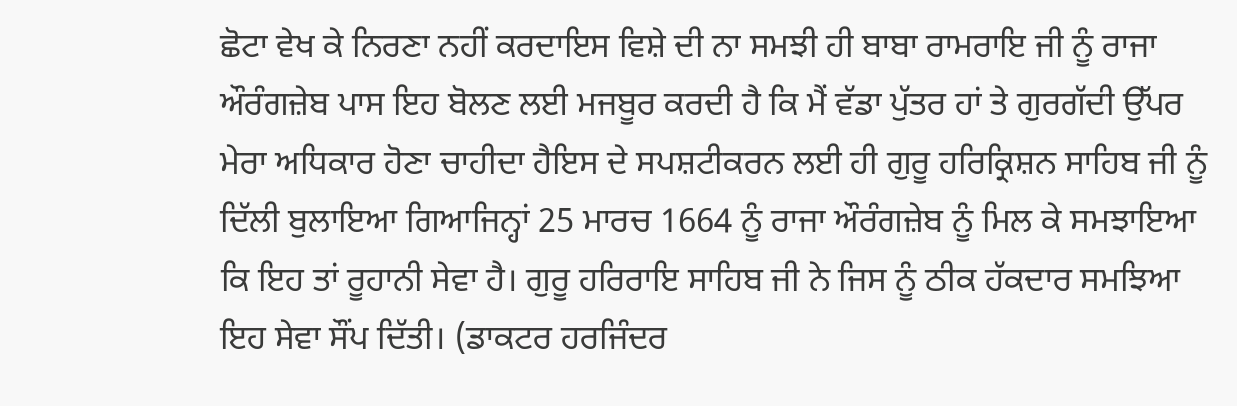ਛੋਟਾ ਵੇਖ ਕੇ ਨਿਰਣਾ ਨਹੀਂ ਕਰਦਾਇਸ ਵਿਸ਼ੇ ਦੀ ਨਾ ਸਮਝੀ ਹੀ ਬਾਬਾ ਰਾਮਰਾਇ ਜੀ ਨੂੰ ਰਾਜਾ ਔਰੰਗਜ਼ੇਬ ਪਾਸ ਇਹ ਬੋਲਣ ਲਈ ਮਜਬੂਰ ਕਰਦੀ ਹੈ ਕਿ ਮੈਂ ਵੱਡਾ ਪੁੱਤਰ ਹਾਂ ਤੇ ਗੁਰਗੱਦੀ ਉੱਪਰ ਮੇਰਾ ਅਧਿਕਾਰ ਹੋਣਾ ਚਾਹੀਦਾ ਹੈਇਸ ਦੇ ਸਪਸ਼ਟੀਕਰਨ ਲਈ ਹੀ ਗੁਰੂ ਹਰਿਕ੍ਰਿਸ਼ਨ ਸਾਹਿਬ ਜੀ ਨੂੰ ਦਿੱਲੀ ਬੁਲਾਇਆ ਗਿਆਜਿਨ੍ਹਾਂ 25 ਮਾਰਚ 1664 ਨੂੰ ਰਾਜਾ ਔਰੰਗਜ਼ੇਬ ਨੂੰ ਮਿਲ ਕੇ ਸਮਝਾਇਆ ਕਿ ਇਹ ਤਾਂ ਰੂਹਾਨੀ ਸੇਵਾ ਹੈ। ਗੁਰੂ ਹਰਿਰਾਇ ਸਾਹਿਬ ਜੀ ਨੇ ਜਿਸ ਨੂੰ ਠੀਕ ਹੱਕਦਾਰ ਸਮਝਿਆ ਇਹ ਸੇਵਾ ਸੌਂਪ ਦਿੱਤੀ। (ਡਾਕਟਰ ਹਰਜਿੰਦਰ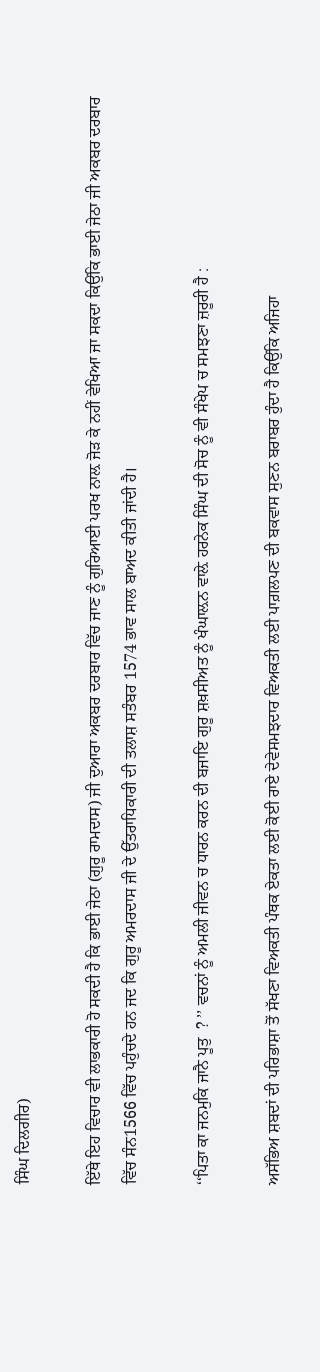ਸਿੰਘ ਦਿਲਗੀਰ)

ਇੱਥੇ ਇਹ ਵਿਚਾਰ ਵੀ ਲਾਭਕਾਰੀ ਹੋ ਸਕਦੀ ਹੈ ਕਿ ਭਾਈ ਜੇਠਾ (ਗੁਰੂ ਰਾਮਦਾਸ) ਜੀ ਦੁਆਰਾ ਅਕਬਰ ਦਰਬਾਰ ਵਿੱਚ ਜਾਣ ਨੂੰ ਗੁਰਿਆਈ ਪਰਖ ਨਾਲ਼ ਜੋੜ ਕੇ ਨਹੀਂ ਵੇਖਿਆ ਜਾ ਸਕਦਾ ਕਿਉਂਕਿ ਭਾਈ ਜੇਠਾ ਜੀ ਅਕਬਰ ਦਰਬਾਰ ਵਿੱਚ ਸੰਨ1566 ਵਿੱਚ ਪਹੁੰਚਦੇ ਹਨ ਜਦ ਕਿ ਗੁਰੂ ਅਮਰਦਾਸ ਜੀ ਦੇ ਉੱਤਰਾਧਿਕਾਰੀ ਦੀ ਤਲਾਸ਼ ਸਤੰਬਰ 1574 ਭਾਵ ਸਾਲ ਬਾਅਦ ਕੀਤੀ ਜਾਂਦੀ ਹੈ।

‘‘ਪਿਤਾ ਕਾ ਜਨਮੁਕਿ ਜਾਨੈ ਪੂਤੁ  ? ’’ ਵਚਨਾਂ ਨੂੰ ਅਮਲੀ ਜੀਵਨ ਚ ਧਾਰਨ ਕਰਨ ਦੀ ਬਜਾਇ ਗੁਰੂ ਸ਼ਖ਼ਸੀਅਤ ਨੂੰ ਖੰਘਾਲ਼ਨ ਵਾਲ਼ੇ ਹਰਨੇਕ ਸਿੰਘ ਦੀ ਸੋਚ ਨੂੰ ਵੀ ਸੰਖੇਪ ਚ ਸਮਝਣਾ ਜ਼ਰੂਰੀ ਹੈ :

ਅਸੱਭਿਅ ਸ਼ਬਦਾਂ ਦੀ ਪਰਿਭਾਸ਼ਾ ਤੋਂ ਸੱਖਣਾ ਵਿਅਕਤੀ ਪੰਥਕ ਏਕਤਾ ਲਈ ਕੋਈ ਰਾਏ ਦੇਵੇਸਮਝਦਾਰ ਵਿਅਕਤੀ ਲਈ ਪਾਗ਼ਲਪਣ ਦੀ ਬਕਵਾਸ ਸੁਣਨ ਬਰਾਬਰ ਹੁੰਦਾ ਹੈ ਕਿਉਂਕਿ ਅਜਿਹਾ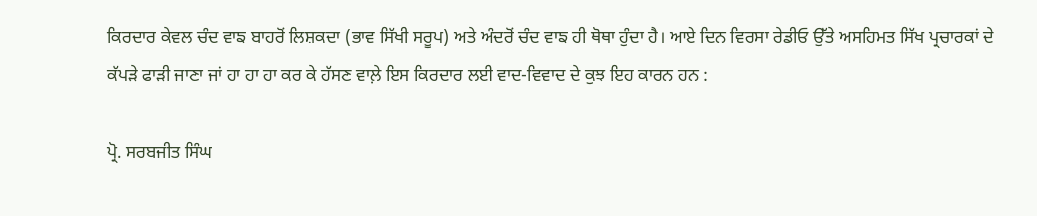ਕਿਰਦਾਰ ਕੇਵਲ ਚੰਦ ਵਾਙ ਬਾਹਰੋਂ ਲਿਸ਼ਕਦਾ (ਭਾਵ ਸਿੱਖੀ ਸਰੂਪ) ਅਤੇ ਅੰਦਰੋਂ ਚੰਦ ਵਾਙ ਹੀ ਥੋਥਾ ਹੁੰਦਾ ਹੈ। ਆਏ ਦਿਨ ਵਿਰਸਾ ਰੇਡੀਓ ਉੱਤੇ ਅਸਹਿਮਤ ਸਿੱਖ ਪ੍ਰਚਾਰਕਾਂ ਦੇ ਕੱਪੜੇ ਫਾੜੀ ਜਾਣਾ ਜਾਂ ਹਾ ਹਾ ਹਾ ਕਰ ਕੇ ਹੱਸਣ ਵਾਲ਼ੇ ਇਸ ਕਿਰਦਾਰ ਲਈ ਵਾਦ-ਵਿਵਾਦ ਦੇ ਕੁਝ ਇਹ ਕਾਰਨ ਹਨ :

ਪ੍ਰੋ. ਸਰਬਜੀਤ ਸਿੰਘ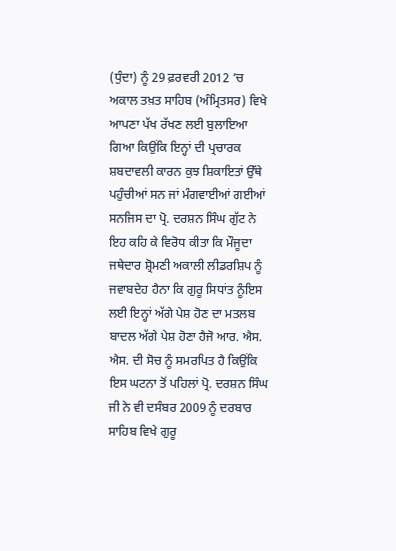(ਧੁੰਦਾ) ਨੂੰ 29 ਫ਼ਰਵਰੀ 2012 ’ਚ ਅਕਾਲ ਤਖ਼ਤ ਸਾਹਿਬ (ਅੰਮ੍ਰਿਤਸਰ) ਵਿਖੇ ਆਪਣਾ ਪੱਖ ਰੱਖਣ ਲਈ ਬੁਲਾਇਆ ਗਿਆ ਕਿਉਂਕਿ ਇਨ੍ਹਾਂ ਦੀ ਪ੍ਰਚਾਰਕ ਸ਼ਬਦਾਵਲੀ ਕਾਰਨ ਕੁਝ ਸ਼ਿਕਾਇਤਾਂ ਉੱਥੇ ਪਹੁੰਚੀਆਂ ਸਨ ਜਾਂ ਮੰਗਵਾਈਆਂ ਗਈਆਂ ਸਨਜਿਸ ਦਾ ਪ੍ਰੋ. ਦਰਸ਼ਨ ਸਿੰਘ ਗੁੱਟ ਨੇ ਇਹ ਕਹਿ ਕੇ ਵਿਰੋਧ ਕੀਤਾ ਕਿ ਮੌਜੂਦਾ ਜਥੇਦਾਰ ਸ਼੍ਰੋਮਣੀ ਅਕਾਲੀ ਲੀਡਰਸ਼ਿਪ ਨੂੰ ਜਵਾਬਦੇਹ ਹੈਨਾ ਕਿ ਗੁਰੂ ਸਿਧਾਂਤ ਨੂੰਇਸ ਲਈ ਇਨ੍ਹਾਂ ਅੱਗੇ ਪੇਸ਼ ਹੋਣ ਦਾ ਮਤਲਬ ਬਾਦਲ ਅੱਗੇ ਪੇਸ਼ ਹੋਣਾ ਹੈਜੋ ਆਰ. ਐਸ. ਐਸ. ਦੀ ਸੋਚ ਨੂੰ ਸਮਰਪਿਤ ਹੈ ਕਿਉਂਕਿ ਇਸ ਘਟਨਾ ਤੋਂ ਪਹਿਲਾਂ ਪ੍ਰੋ. ਦਰਸ਼ਨ ਸਿੰਘ ਜੀ ਨੇ ਵੀ ਦਸੰਬਰ 2009 ਨੂੰ ਦਰਬਾਰ ਸਾਹਿਬ ਵਿਖੇ ਗੁਰੂ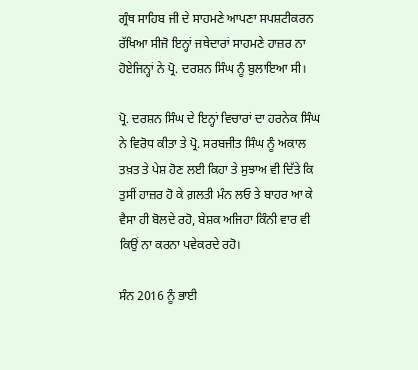ਗ੍ਰੰਥ ਸਾਹਿਬ ਜੀ ਦੇ ਸਾਹਮਣੇ ਆਪਣਾ ਸਪਸ਼ਟੀਕਰਨ ਰੱਖਿਆ ਸੀਜੋ ਇਨ੍ਹਾਂ ਜਥੇਦਾਰਾਂ ਸਾਹਮਣੇ ਹਾਜ਼ਰ ਨਾ ਹੋਏਜਿਨ੍ਹਾਂ ਨੇ ਪ੍ਰੋ. ਦਰਸ਼ਨ ਸਿੰਘ ਨੂੰ ਬੁਲਾਇਆ ਸੀ।

ਪ੍ਰੋ. ਦਰਸ਼ਨ ਸਿੰਘ ਦੇ ਇਨ੍ਹਾਂ ਵਿਚਾਰਾਂ ਦਾ ਹਰਨੇਕ ਸਿੰਘ ਨੇ ਵਿਰੋਧ ਕੀਤਾ ਤੇ ਪ੍ਰੋ. ਸਰਬਜੀਤ ਸਿੰਘ ਨੂੰ ਅਕਾਲ ਤਖ਼ਤ ਤੇ ਪੇਸ਼ ਹੋਣ ਲਈ ਕਿਹਾ ਤੇ ਸੁਝਾਅ ਵੀ ਦਿੱਤੇ ਕਿ ਤੁਸੀਂ ਹਾਜ਼ਰ ਹੋ ਕੇ ਗ਼ਲਤੀ ਮੰਨ ਲਓ ਤੇ ਬਾਹਰ ਆ ਕੇ ਵੈਸਾ ਹੀ ਬੋਲਦੇ ਰਹੋ, ਬੇਸ਼ਕ ਅਜਿਹਾ ਕਿੰਨੀ ਵਾਰ ਵੀ ਕਿਉਂ ਨਾ ਕਰਨਾ ਪਵੇਕਰਦੇ ਰਹੋ।

ਸੰਨ 2016 ਨੂੰ ਭਾਈ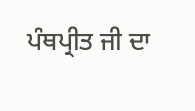ਪੰਥਪ੍ਰੀਤ ਜੀ ਦਾ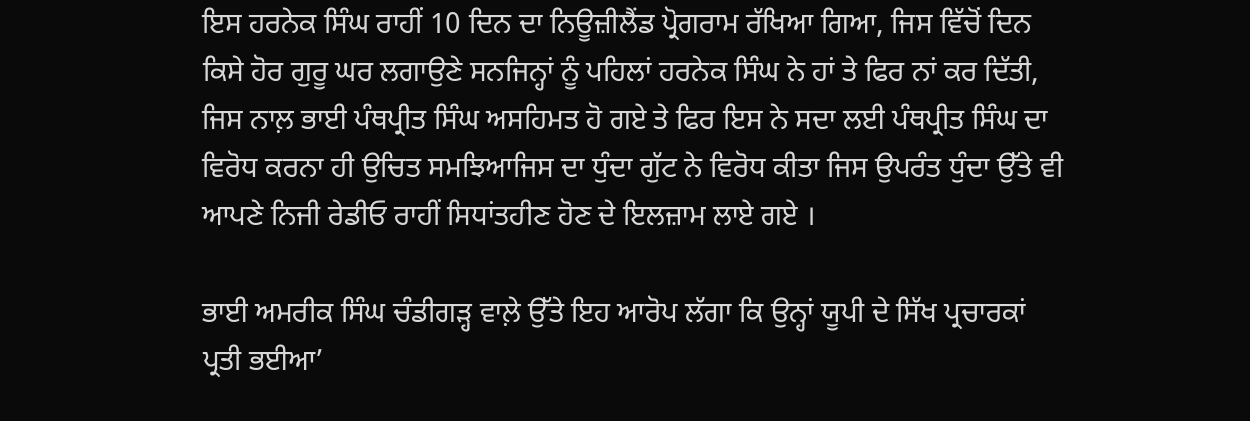ਇਸ ਹਰਨੇਕ ਸਿੰਘ ਰਾਹੀਂ 10 ਦਿਨ ਦਾ ਨਿਊਜ਼ੀਲੈਂਡ ਪ੍ਰੋਗਰਾਮ ਰੱਖਿਆ ਗਿਆ, ਜਿਸ ਵਿੱਚੋਂ ਦਿਨ ਕਿਸੇ ਹੋਰ ਗੁਰੂ ਘਰ ਲਗਾਉਣੇ ਸਨਜਿਨ੍ਹਾਂ ਨੂੰ ਪਹਿਲਾਂ ਹਰਨੇਕ ਸਿੰਘ ਨੇ ਹਾਂ ਤੇ ਫਿਰ ਨਾਂ ਕਰ ਦਿੱਤੀ, ਜਿਸ ਨਾਲ਼ ਭਾਈ ਪੰਥਪ੍ਰੀਤ ਸਿੰਘ ਅਸਹਿਮਤ ਹੋ ਗਏ ਤੇ ਫਿਰ ਇਸ ਨੇ ਸਦਾ ਲਈ ਪੰਥਪ੍ਰੀਤ ਸਿੰਘ ਦਾ ਵਿਰੋਧ ਕਰਨਾ ਹੀ ਉਚਿਤ ਸਮਝਿਆਜਿਸ ਦਾ ਧੁੰਦਾ ਗੁੱਟ ਨੇ ਵਿਰੋਧ ਕੀਤਾ ਜਿਸ ਉਪਰੰਤ ਧੁੰਦਾ ਉੱਤੇ ਵੀ ਆਪਣੇ ਨਿਜੀ ਰੇਡੀਓ ਰਾਹੀਂ ਸਿਧਾਂਤਹੀਣ ਹੋਣ ਦੇ ਇਲਜ਼ਾਮ ਲਾਏ ਗਏ ।

ਭਾਈ ਅਮਰੀਕ ਸਿੰਘ ਚੰਡੀਗੜ੍ਹ ਵਾਲ਼ੇ ਉੱਤੇ ਇਹ ਆਰੋਪ ਲੱਗਾ ਕਿ ਉਨ੍ਹਾਂ ਯੂਪੀ ਦੇ ਸਿੱਖ ਪ੍ਰਚਾਰਕਾਂ ਪ੍ਰਤੀ ਭਈਆ’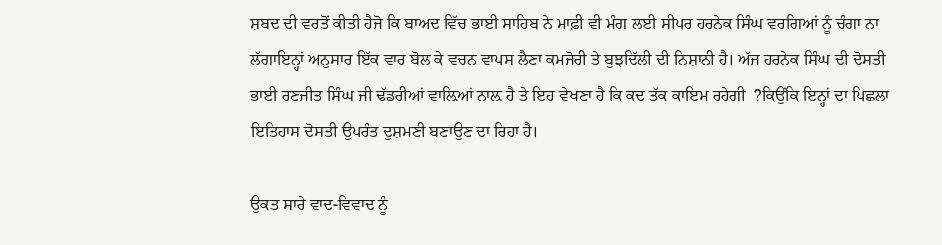ਸ਼ਬਦ ਦੀ ਵਰਤੋਂ ਕੀਤੀ ਹੈਜੋ ਕਿ ਬਾਅਦ ਵਿੱਚ ਭਾਈ ਸਾਹਿਬ ਨੇ ਮਾਫ਼ੀ ਵੀ ਮੰਗ ਲਈ ਸੀਪਰ ਹਰਨੇਕ ਸਿੰਘ ਵਰਗਿਆਂ ਨੂੰ ਚੰਗਾ ਨਾ ਲੱਗਾਇਨ੍ਹਾਂ ਅਨੁਸਾਰ ਇੱਕ ਵਾਰ ਬੋਲ ਕੇ ਵਚਨ ਵਾਪਸ ਲੈਣਾ ਕਮਜੋਰੀ ਤੇ ਬੁਝਦਿੱਲੀ ਦੀ ਨਿਸ਼ਾਨੀ ਹੈ। ਅੱਜ ਹਰਨੇਕ ਸਿੰਘ ਦੀ ਦੋਸਤੀ ਭਾਈ ਰਣਜੀਤ ਸਿੰਘ ਜੀ ਢੱਡਰੀਆਂ ਵਾਲ਼ਿਆਂ ਨਾਲ਼ ਹੈ ਤੇ ਇਹ ਵੇਖਣਾ ਹੈ ਕਿ ਕਦ ਤੱਕ ਕਾਇਮ ਰਹੇਗੀ  ?ਕਿਉਂਕਿ ਇਨ੍ਹਾਂ ਦਾ ਪਿਛਲਾ ਇਤਿਹਾਸ ਦੋਸਤੀ ਉਪਰੰਤ ਦੁਸ਼ਮਣੀ ਬਣਾਉਣ ਦਾ ਰਿਹਾ ਹੈ।

ਉਕਤ ਸਾਰੇ ਵਾਦ-ਵਿਵਾਦ ਨੂੰ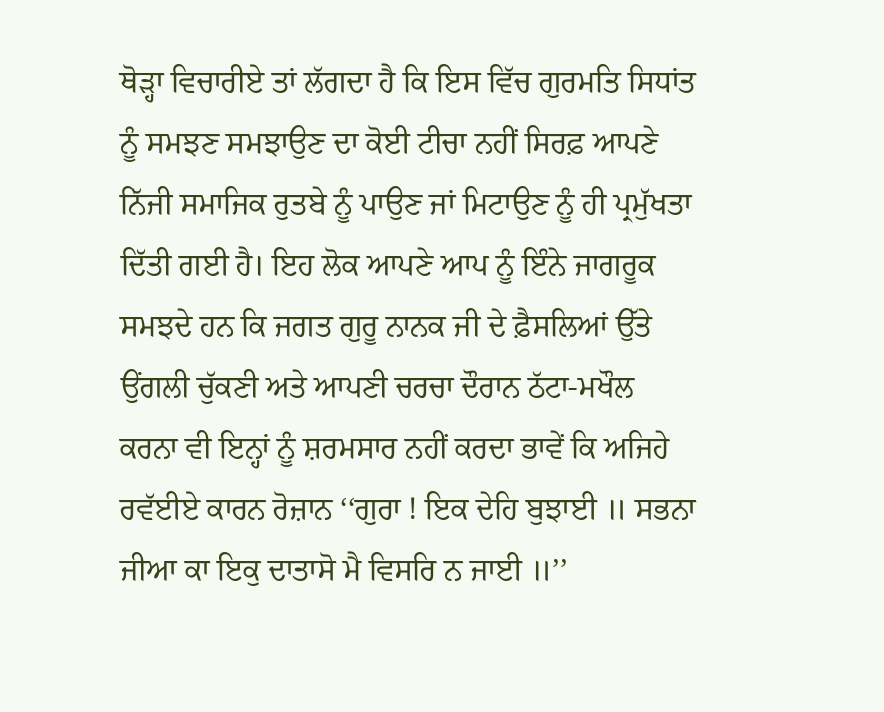ਥੋੜ੍ਹਾ ਵਿਚਾਰੀਏ ਤਾਂ ਲੱਗਦਾ ਹੈ ਕਿ ਇਸ ਵਿੱਚ ਗੁਰਮਤਿ ਸਿਧਾਂਤ ਨੂੰ ਸਮਝਣ ਸਮਝਾਉਣ ਦਾ ਕੋਈ ਟੀਚਾ ਨਹੀਂ ਸਿਰਫ਼ ਆਪਣੇ ਨਿੱਜੀ ਸਮਾਜਿਕ ਰੁਤਬੇ ਨੂੰ ਪਾਉਣ ਜਾਂ ਮਿਟਾਉਣ ਨੂੰ ਹੀ ਪ੍ਰਮੁੱਖਤਾ ਦਿੱਤੀ ਗਈ ਹੈ। ਇਹ ਲੋਕ ਆਪਣੇ ਆਪ ਨੂੰ ਇੰਨੇ ਜਾਗਰੂਕ ਸਮਝਦੇ ਹਨ ਕਿ ਜਗਤ ਗੁਰੂ ਨਾਨਕ ਜੀ ਦੇ ਫ਼ੈਸਲਿਆਂ ਉੱਤੇ ਉਂਗਲੀ ਚੁੱਕਣੀ ਅਤੇ ਆਪਣੀ ਚਰਚਾ ਦੌਰਾਨ ਠੱਟਾ-ਮਖੌਲ ਕਰਨਾ ਵੀ ਇਨ੍ਹਾਂ ਨੂੰ ਸ਼ਰਮਸਾਰ ਨਹੀਂ ਕਰਦਾ ਭਾਵੇਂ ਕਿ ਅਜਿਹੇ ਰਵੱਈਏ ਕਾਰਨ ਰੋਜ਼ਾਨ ‘‘ਗੁਰਾ ! ਇਕ ਦੇਹਿ ਬੁਝਾਈ ॥ ਸਭਨਾ ਜੀਆ ਕਾ ਇਕੁ ਦਾਤਾਸੋ ਮੈ ਵਿਸਰਿ ਨ ਜਾਈ ॥’’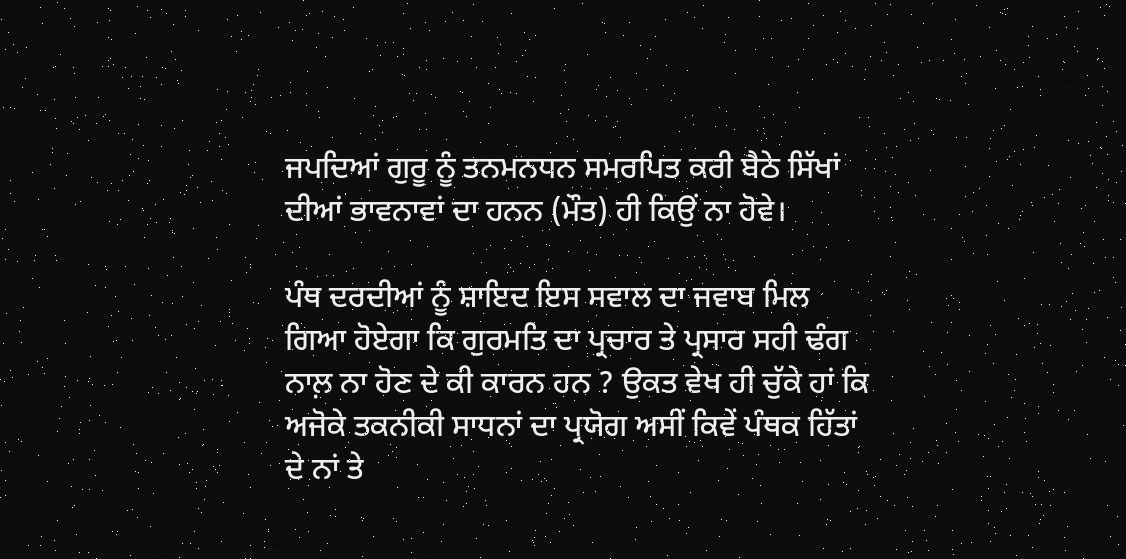ਜਪਦਿਆਂ ਗੁਰੂ ਨੂੰ ਤਨਮਨਧਨ ਸਮਰਪਿਤ ਕਰੀ ਬੈਠੇ ਸਿੱਖਾਂ ਦੀਆਂ ਭਾਵਨਾਵਾਂ ਦਾ ਹਨਨ (ਮੌਤ) ਹੀ ਕਿਉਂ ਨਾ ਹੋਵੇ।

ਪੰਥ ਦਰਦੀਆਂ ਨੂੰ ਸ਼ਾਇਦ ਇਸ ਸਵਾਲ ਦਾ ਜਵਾਬ ਮਿਲ ਗਿਆ ਹੋਏਗਾ ਕਿ ਗੁਰਮਤਿ ਦਾ ਪ੍ਰਚਾਰ ਤੇ ਪ੍ਰਸਾਰ ਸਹੀ ਢੰਗ ਨਾਲ਼ ਨਾ ਹੋਣ ਦੇ ਕੀ ਕਾਰਨ ਹਨ ? ਉਕਤ ਵੇਖ ਹੀ ਚੁੱਕੇ ਹਾਂ ਕਿ ਅਜੋਕੇ ਤਕਨੀਕੀ ਸਾਧਨਾਂ ਦਾ ਪ੍ਰਯੋਗ ਅਸੀਂ ਕਿਵੇਂ ਪੰਥਕ ਹਿੱਤਾਂ ਦੇ ਨਾਂ ਤੇ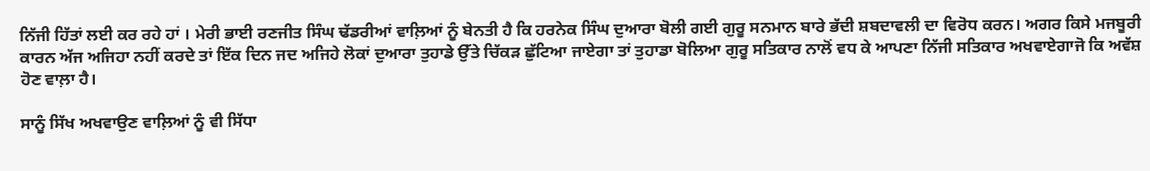ਨਿੱਜੀ ਹਿੱਤਾਂ ਲਈ ਕਰ ਰਹੇ ਹਾਂ । ਮੇਰੀ ਭਾਈ ਰਣਜੀਤ ਸਿੰਘ ਢੱਡਰੀਆਂ ਵਾਲ਼ਿਆਂ ਨੂੰ ਬੇਨਤੀ ਹੈ ਕਿ ਹਰਨੇਕ ਸਿੰਘ ਦੁਆਰਾ ਬੋਲੀ ਗਈ ਗੁਰੂ ਸਨਮਾਨ ਬਾਰੇ ਭੱਦੀ ਸ਼ਬਦਾਵਲੀ ਦਾ ਵਿਰੋਧ ਕਰਨ। ਅਗਰ ਕਿਸੇ ਮਜਬੂਰੀ ਕਾਰਨ ਅੱਜ ਅਜਿਹਾ ਨਹੀਂ ਕਰਦੇ ਤਾਂ ਇੱਕ ਦਿਨ ਜਦ ਅਜਿਹੇ ਲੋਕਾਂ ਦੁਆਰਾ ਤੁਹਾਡੇ ਉੱਤੇ ਚਿੱਕੜ ਛੁੱਟਿਆ ਜਾਏਗਾ ਤਾਂ ਤੁਹਾਡਾ ਬੋਲਿਆ ਗੁਰੂ ਸਤਿਕਾਰ ਨਾਲੋਂ ਵਧ ਕੇ ਆਪਣਾ ਨਿੱਜੀ ਸਤਿਕਾਰ ਅਖਵਾਏਗਾਜੋ ਕਿ ਅਵੱਸ਼ ਹੋਣ ਵਾਲ਼ਾ ਹੈ।

ਸਾਨੂੰ ਸਿੱਖ ਅਖਵਾਉਣ ਵਾਲ਼ਿਆਂ ਨੂੰ ਵੀ ਸਿੱਧਾ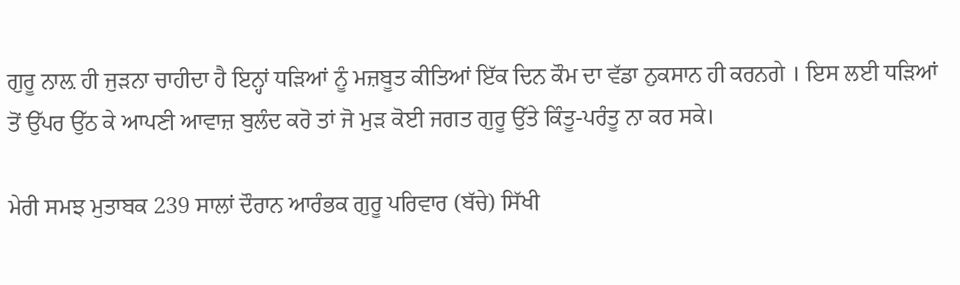ਗੁਰੂ ਨਾਲ਼ ਹੀ ਜੁੜਨਾ ਚਾਹੀਦਾ ਹੈ ਇਨ੍ਹਾਂ ਧੜਿਆਂ ਨੂੰ ਮਜ਼ਬੂਤ ਕੀਤਿਆਂ ਇੱਕ ਦਿਨ ਕੌਮ ਦਾ ਵੱਡਾ ਨੁਕਸਾਨ ਹੀ ਕਰਨਗੇ । ਇਸ ਲਈ ਧੜਿਆਂ ਤੋਂ ਉੱਪਰ ਉੱਠ ਕੇ ਆਪਣੀ ਆਵਾਜ਼ ਬੁਲੰਦ ਕਰੋ ਤਾਂ ਜੋ ਮੁੜ ਕੋਈ ਜਗਤ ਗੁਰੂ ਉੱਤੇ ਕਿੰਤੂ-ਪਰੰਤੂ ਨਾ ਕਰ ਸਕੇ।

ਮੇਰੀ ਸਮਝ ਮੁਤਾਬਕ 239 ਸਾਲਾਂ ਦੌਰਾਨ ਆਰੰਭਕ ਗੁਰੂ ਪਰਿਵਾਰ (ਬੱਚੇ) ਸਿੱਖੀ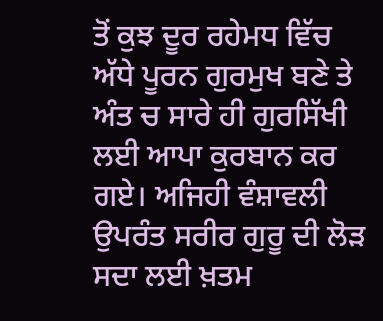ਤੋਂ ਕੁਝ ਦੂਰ ਰਹੇਮਧ ਵਿੱਚ ਅੱਧੇ ਪੂਰਨ ਗੁਰਮੁਖ ਬਣੇ ਤੇ ਅੰਤ ਚ ਸਾਰੇ ਹੀ ਗੁਰਸਿੱਖੀ ਲਈ ਆਪਾ ਕੁਰਬਾਨ ਕਰ ਗਏ। ਅਜਿਹੀ ਵੰਸ਼ਾਵਲੀ ਉਪਰੰਤ ਸਰੀਰ ਗੁਰੂ ਦੀ ਲੋੜ ਸਦਾ ਲਈ ਖ਼ਤਮ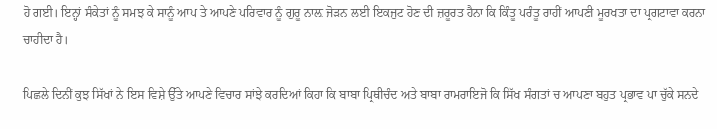ਹੋ ਗਈ। ਇਨ੍ਹਾਂ ਸੰਕੇਤਾਂ ਨੂੰ ਸਮਝ ਕੇ ਸਾਨੂੰ ਆਪ ਤੇ ਆਪਣੇ ਪਰਿਵਾਰ ਨੂੰ ਗੁਰੂ ਨਾਲ਼ ਜੋੜਨ ਲਈ ਇਕਜੁਟ ਹੋਣ ਦੀ ਜ਼ਰੂਰਤ ਹੈਨਾ ਕਿ ਕਿੰਤੂ ਪਰੰਤੂ ਰਾਹੀਂ ਆਪਣੀ ਮੂਰਖਤਾ ਦਾ ਪ੍ਰਗਟਾਵਾ ਕਰਨਾ ਚਾਹੀਦਾ ਹੈ।

ਪਿਛਲੇ ਦਿਨੀਂ ਕੁਝ ਸਿੱਖਾਂ ਨੇ ਇਸ ਵਿਸ਼ੇ ਉੱਤੇ ਆਪਣੇ ਵਿਚਾਰ ਸਾਂਝੇ ਕਰਦਿਆਂ ਕਿਹਾ ਕਿ ਬਾਬਾ ਪ੍ਰਿਥੀਚੰਦ ਅਤੇ ਬਾਬਾ ਰਾਮਰਾਇਜੋ ਕਿ ਸਿੱਖ ਸੰਗਤਾਂ ਚ ਆਪਣਾ ਬਹੁਤ ਪ੍ਰਭਾਵ ਪਾ ਚੁੱਕੇ ਸਨਦੇ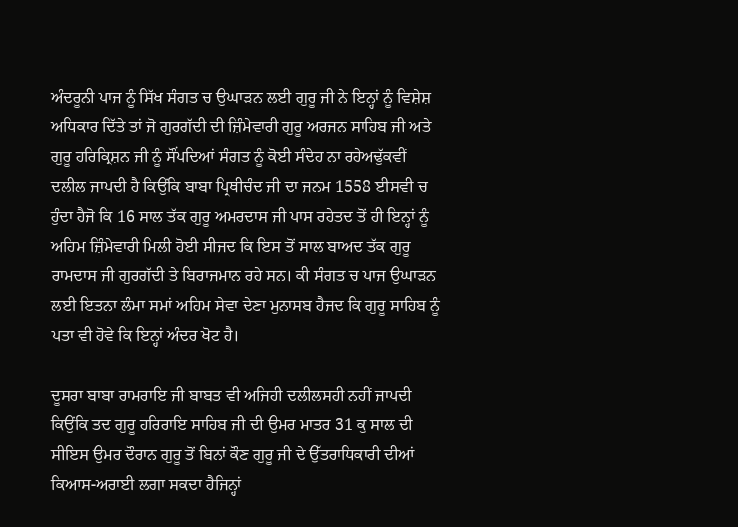ਅੰਦਰੂਨੀ ਪਾਜ ਨੂੰ ਸਿੱਖ ਸੰਗਤ ਚ ਉਘਾੜਨ ਲਈ ਗੁਰੂ ਜੀ ਨੇ ਇਨ੍ਹਾਂ ਨੂੰ ਵਿਸ਼ੇਸ਼ ਅਧਿਕਾਰ ਦਿੱਤੇ ਤਾਂ ਜੋ ਗੁਰਗੱਦੀ ਦੀ ਜ਼ਿੰਮੇਵਾਰੀ ਗੁਰੂ ਅਰਜਨ ਸਾਹਿਬ ਜੀ ਅਤੇ ਗੁਰੂ ਹਰਿਕ੍ਰਿਸ਼ਨ ਜੀ ਨੂੰ ਸੌਂਪਦਿਆਂ ਸੰਗਤ ਨੂੰ ਕੋਈ ਸੰਦੇਹ ਨਾ ਰਹੇਅਢੁੱਕਵੀਂ ਦਲੀਲ ਜਾਪਦੀ ਹੈ ਕਿਉਂਕਿ ਬਾਬਾ ਪ੍ਰਿਥੀਚੰਦ ਜੀ ਦਾ ਜਨਮ 1558 ਈਸਵੀ ਚ ਹੁੰਦਾ ਹੈਜੋ ਕਿ 16 ਸਾਲ ਤੱਕ ਗੁਰੂ ਅਮਰਦਾਸ ਜੀ ਪਾਸ ਰਹੇਤਦ ਤੋਂ ਹੀ ਇਨ੍ਹਾਂ ਨੂੰ ਅਹਿਮ ਜ਼ਿੰਮੇਵਾਰੀ ਮਿਲੀ ਹੋਈ ਸੀਜਦ ਕਿ ਇਸ ਤੋਂ ਸਾਲ ਬਾਅਦ ਤੱਕ ਗੁਰੂ ਰਾਮਦਾਸ ਜੀ ਗੁਰਗੱਦੀ ਤੇ ਬਿਰਾਜਮਾਨ ਰਹੇ ਸਨ। ਕੀ ਸੰਗਤ ਚ ਪਾਜ ਉਘਾੜਨ ਲਈ ਇਤਨਾ ਲੰਮਾ ਸਮਾਂ ਅਹਿਮ ਸੇਵਾ ਦੇਣਾ ਮੁਨਾਸਬ ਹੈਜਦ ਕਿ ਗੁਰੂ ਸਾਹਿਬ ਨੂੰ ਪਤਾ ਵੀ ਹੋਵੇ ਕਿ ਇਨ੍ਹਾਂ ਅੰਦਰ ਖੋਟ ਹੈ।

ਦੂਸਰਾ ਬਾਬਾ ਰਾਮਰਾਇ ਜੀ ਬਾਬਤ ਵੀ ਅਜਿਹੀ ਦਲੀਲਸਹੀ ਨਹੀਂ ਜਾਪਦੀ ਕਿਉਂਕਿ ਤਦ ਗੁਰੂ ਹਰਿਰਾਇ ਸਾਹਿਬ ਜੀ ਦੀ ਉਮਰ ਮਾਤਰ 31 ਕੁ ਸਾਲ ਦੀ ਸੀਇਸ ਉਮਰ ਦੌਰਾਨ ਗੁਰੂ ਤੋਂ ਬਿਨਾਂ ਕੌਣ ਗੁਰੂ ਜੀ ਦੇ ਉੱਤਰਾਧਿਕਾਰੀ ਦੀਆਂ ਕਿਆਸ-ਅਰਾਈ ਲਗਾ ਸਕਦਾ ਹੈਜਿਨ੍ਹਾਂ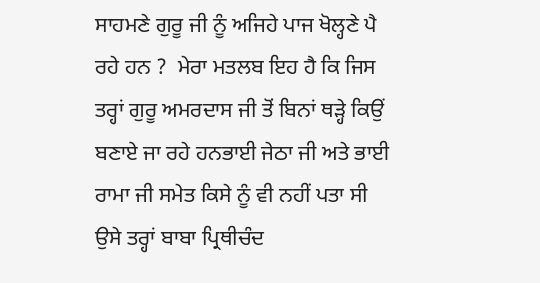ਸਾਹਮਣੇ ਗੁਰੂ ਜੀ ਨੂੰ ਅਜਿਹੇ ਪਾਜ ਖੋਲ੍ਹਣੇ ਪੈ ਰਹੇ ਹਨ ?  ਮੇਰਾ ਮਤਲਬ ਇਹ ਹੈ ਕਿ ਜਿਸ ਤਰ੍ਹਾਂ ਗੁਰੂ ਅਮਰਦਾਸ ਜੀ ਤੋਂ ਬਿਨਾਂ ਥੜ੍ਹੇ ਕਿਉਂ ਬਣਾਏ ਜਾ ਰਹੇ ਹਨਭਾਈ ਜੇਠਾ ਜੀ ਅਤੇ ਭਾਈ ਰਾਮਾ ਜੀ ਸਮੇਤ ਕਿਸੇ ਨੂੰ ਵੀ ਨਹੀਂ ਪਤਾ ਸੀ ਉਸੇ ਤਰ੍ਹਾਂ ਬਾਬਾ ਪ੍ਰਿਥੀਚੰਦ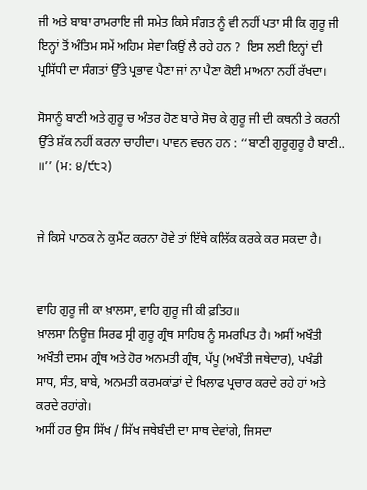ਜੀ ਅਤੇ ਬਾਬਾ ਰਾਮਰਾਇ ਜੀ ਸਮੇਤ ਕਿਸੇ ਸੰਗਤ ਨੂੰ ਵੀ ਨਹੀਂ ਪਤਾ ਸੀ ਕਿ ਗੁਰੂ ਜੀ ਇਨ੍ਹਾਂ ਤੋਂ ਅੰਤਿਮ ਸਮੇਂ ਅਹਿਮ ਸੇਵਾ ਕਿਉਂ ਲੈ ਰਹੇ ਹਨ ?  ਇਸ ਲਈ ਇਨ੍ਹਾਂ ਦੀ ਪ੍ਰਸਿੱਧੀ ਦਾ ਸੰਗਤਾਂ ਉੱਤੇ ਪ੍ਰਭਾਵ ਪੈਣਾ ਜਾਂ ਨਾ ਪੈਣਾ ਕੋਈ ਮਾਅਨਾ ਨਹੀਂ ਰੱਖਦਾ।

ਸੋਸਾਨੂੰ ਬਾਣੀ ਅਤੇ ਗੁਰੂ ਚ ਅੰਤਰ ਹੋਣ ਬਾਰੇ ਸੋਚ ਕੇ ਗੁਰੂ ਜੀ ਦੀ ਕਥਨੀ ਤੇ ਕਰਨੀ ਉੱਤੇ ਸ਼ੱਕ ਨਹੀਂ ਕਰਨਾ ਚਾਹੀਦਾ। ਪਾਵਨ ਵਚਨ ਹਨ : ‘‘ਬਾਣੀ ਗੁਰੂਗੁਰੂ ਹੈ ਬਾਣੀ.. ॥’’ (ਮ: ੪/੯੮੨)


ਜੇ ਕਿਸੇ ਪਾਠਕ ਨੇ ਕੁਮੈਂਟ ਕਰਨਾ ਹੋਵੇ ਤਾਂ ਇੱਥੇ ਕਲਿੱਕ ਕਰਕੇ ਕਰ ਸਕਦਾ ਹੈ।


ਵਾਹਿ ਗੁਰੂ ਜੀ ਕਾ ਖ਼ਾਲਸਾ, ਵਾਹਿ ਗੁਰੂ ਜੀ ਕੀ ਫ਼ਤਿਹ॥
ਖ਼ਾਲਸਾ ਨਿਊਜ਼ ਸਿਰਫ ਸ੍ਰੀ ਗੁਰੂ ਗ੍ਰੰਥ ਸਾਹਿਬ ਨੂੰ ਸਮਰਪਿਤ ਹੈ। ਅਸੀਂ ਅਖੌਤੀ ਅਖੌਤੀ ਦਸਮ ਗ੍ਰੰਥ ਅਤੇ ਹੋਰ ਅਨਮਤੀ ਗ੍ਰੰਥ, ਪੱਪੂ (ਅਖੌਤੀ ਜਥੇਦਾਰ), ਪਖੰਡੀ ਸਾਧ, ਸੰਤ, ਬਾਬੇ, ਅਨਮਤੀ ਕਰਮਕਾਂਡਾਂ ਦੇ ਖਿਲਾਫ ਪ੍ਰਚਾਰ ਕਰਦੇ ਰਹੇ ਹਾਂ ਅਤੇ ਕਰਦੇ ਰਹਾਂਗੇ।
ਅਸੀਂ ਹਰ ਉਸ ਸਿੱਖ / ਸਿੱਖ ਜਥੇਬੰਦੀ ਦਾ ਸਾਥ ਦੇਵਾਂਗੇ, ਜਿਸਦਾ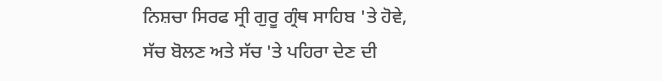ਨਿਸ਼ਚਾ ਸਿਰਫ ਸ੍ਰੀ ਗੁਰੂ ਗ੍ਰੰਥ ਸਾਹਿਬ 'ਤੇ ਹੋਵੇ, ਸੱਚ ਬੋਲਣ ਅਤੇ ਸੱਚ 'ਤੇ ਪਹਿਰਾ ਦੇਣ ਦੀ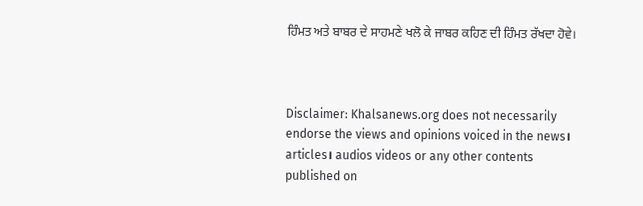ਹਿੰਮਤ ਅਤੇ ਬਾਬਰ ਦੇ ਸਾਹਮਣੇ ਖਲੋ ਕੇ ਜਾਬਰ ਕਹਿਣ ਦੀ ਹਿੰਮਤ ਰੱਖਦਾ ਹੋਵੇ।



Disclaimer: Khalsanews.org does not necessarily endorse the views and opinions voiced in the news। articles। audios videos or any other contents published on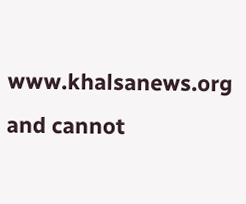www.khalsanews.org  and cannot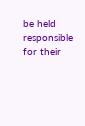be held responsible for their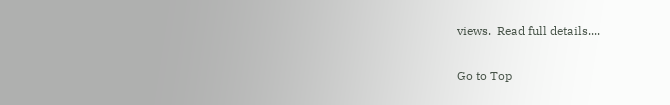views.  Read full details....

Go to Top